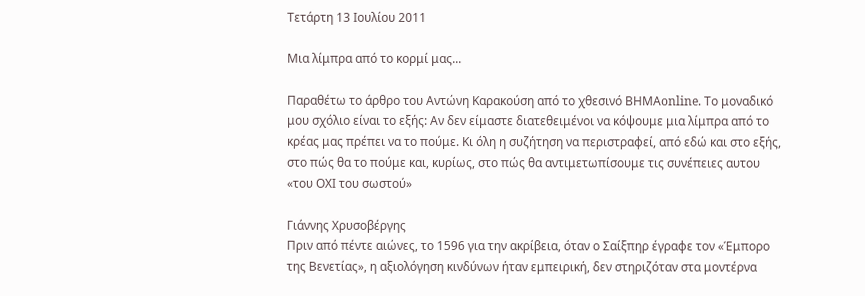Τετάρτη 13 Ιουλίου 2011

Mια λίμπρα από το κορμί μας...

Παραθέτω το άρθρο του Αντώνη Καρακούση από το χθεσινό ΒΗΜΑonline. Το μοναδικό μου σχόλιο είναι το εξής: Αν δεν είμαστε διατεθειμένοι να κόψουμε μια λίμπρα από το κρέας μας πρέπει να το πούμε. Κι όλη η συζήτηση να περιστραφεί, από εδώ και στο εξής, στο πώς θα το πούμε και, κυρίως, στο πώς θα αντιμετωπίσουμε τις συνέπειες αυτου «του ΟΧΙ του σωστού»

Γιάννης Χρυσοβέργης
Πριν από πέντε αιώνες, το 1596 για την ακρίβεια, όταν ο Σαίξπηρ έγραφε τον «Έμπορο της Βενετίας», η αξιολόγηση κινδύνων ήταν εμπειρική, δεν στηριζόταν στα μοντέρνα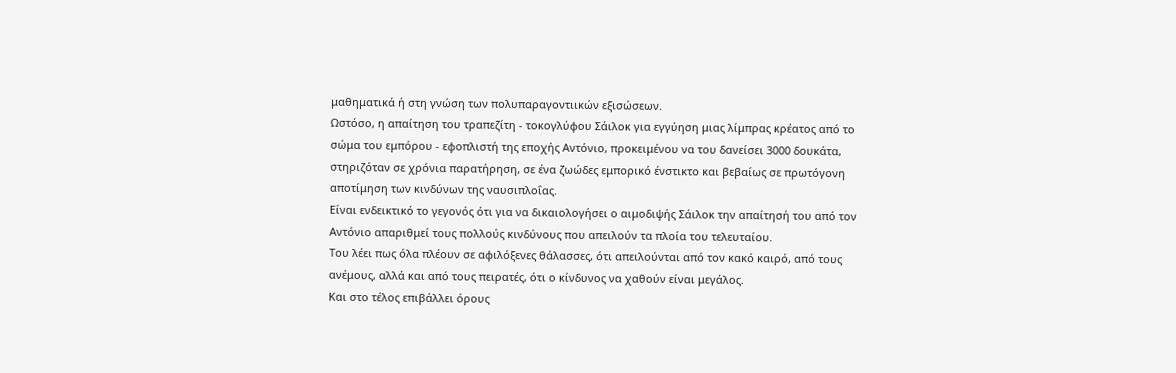μαθηματικά ή στη γνώση των πολυπαραγοντιικών εξισώσεων.
Ωστόσο, η απαίτηση του τραπεζίτη - τοκογλύφου Σάιλοκ για εγγύηση μιας λίμπρας κρέατος από το σώμα του εμπόρου - εφοπλιστή της εποχής Αντόνιο, προκειμένου να του δανείσει 3000 δουκάτα, στηριζόταν σε χρόνια παρατήρηση, σε ένα ζωώδες εμπορικό ένστικτο και βεβαίως σε πρωτόγονη αποτίμηση των κινδύνων της ναυσιπλοΐας.
Είναι ενδεικτικό το γεγονός ότι για να δικαιολογήσει ο αιμοδιψής Σάιλοκ την απαίτησή του από τον Αντόνιο απαριθμεί τους πολλούς κινδύνους που απειλούν τα πλοία του τελευταίου.
Του λέει πως όλα πλέουν σε αφιλόξενες θάλασσες, ότι απειλούνται από τον κακό καιρό, από τους ανέμους, αλλά και από τους πειρατές, ότι ο κίνδυνος να χαθούν είναι μεγάλος.
Και στο τέλος επιβάλλει όρους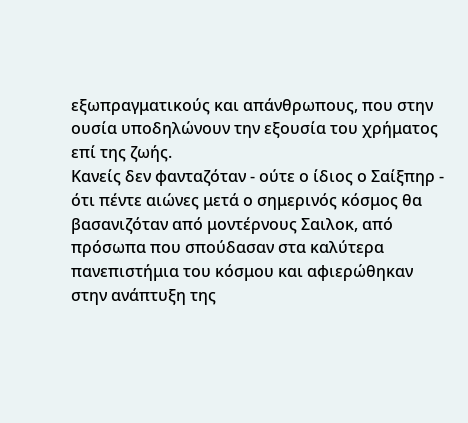εξωπραγματικούς και απάνθρωπους, που στην ουσία υποδηλώνουν την εξουσία του χρήματος επί της ζωής.
Κανείς δεν φανταζόταν - ούτε ο ίδιος ο Σαίξπηρ - ότι πέντε αιώνες μετά ο σημερινός κόσμος θα βασανιζόταν από μοντέρνους Σαιλοκ, από πρόσωπα που σπούδασαν στα καλύτερα πανεπιστήμια του κόσμου και αφιερώθηκαν στην ανάπτυξη της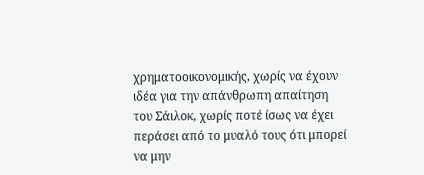χρηματοοικονομικής, χωρίς να έχουν ιδέα για την απάνθρωπη απαίτηση του Σάιλοκ, χωρίς ποτέ ίσως να έχει περάσει από το μυαλό τους ότι μπορεί να μην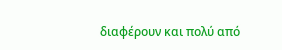διαφέρουν και πολύ από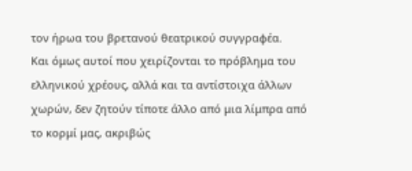τον ήρωα του βρετανού θεατρικού συγγραφέα.
Και όμως αυτοί που χειρίζονται το πρόβλημα του ελληνικού χρέους, αλλά και τα αντίστοιχα άλλων χωρών, δεν ζητούν τίποτε άλλο από μια λίμπρα από το κορμί μας, ακριβώς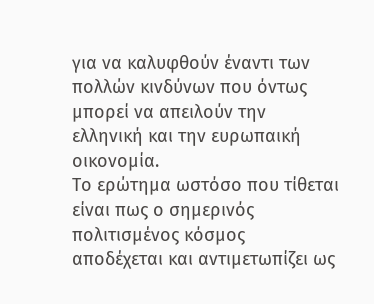για να καλυφθούν έναντι των πολλών κινδύνων που όντως μπορεί να απειλούν την ελληνική και την ευρωπαική οικονομία.
Το ερώτημα ωστόσο που τίθεται είναι πως ο σημερινός πολιτισμένος κόσμος αποδέχεται και αντιμετωπίζει ως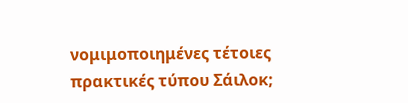νομιμοποιημένες τέτοιες πρακτικές τύπου Σάιλοκ;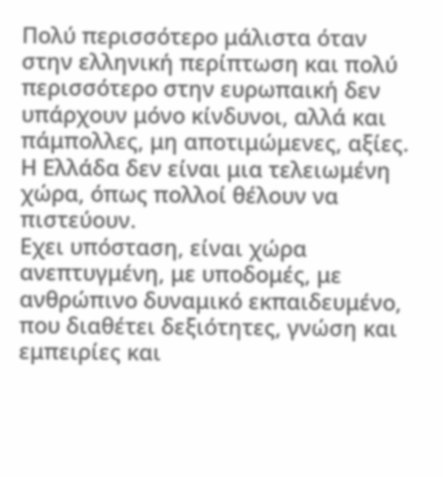Πολύ περισσότερο μάλιστα όταν στην ελληνική περίπτωση και πολύ περισσότερο στην ευρωπαική δεν υπάρχουν μόνο κίνδυνοι, αλλά και πάμπολλες, μη αποτιμώμενες, αξίες.
Η Ελλάδα δεν είναι μια τελειωμένη χώρα, όπως πολλοί θέλουν να πιστεύουν.
Εχει υπόσταση, είναι χώρα ανεπτυγμένη, με υποδομές, με ανθρώπινο δυναμικό εκπαιδευμένο, που διαθέτει δεξιότητες, γνώση και εμπειρίες και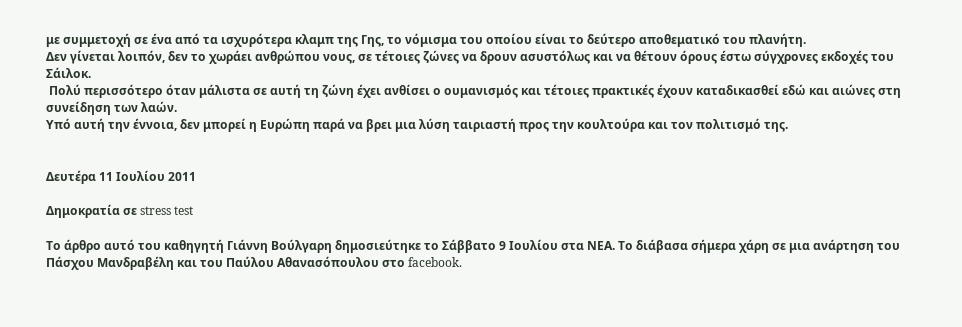με συμμετοχή σε ένα από τα ισχυρότερα κλαμπ της Γης, το νόμισμα του οποίου είναι το δεύτερο αποθεματικό του πλανήτη.
Δεν γίνεται λοιπόν, δεν το χωράει ανθρώπου νους, σε τέτοιες ζώνες να δρουν ασυστόλως και να θέτουν όρους έστω σύγχρονες εκδοχές του Σάιλοκ.
 Πολύ περισσότερο όταν μάλιστα σε αυτή τη ζώνη έχει ανθίσει ο ουμανισμός και τέτοιες πρακτικές έχουν καταδικασθεί εδώ και αιώνες στη συνείδηση των λαών.
Υπό αυτή την έννοια, δεν μπορεί η Ευρώπη παρά να βρει μια λύση ταιριαστή προς την κουλτούρα και τον πολιτισμό της.


Δευτέρα 11 Ιουλίου 2011

Δημοκρατία σε stress test

Το άρθρο αυτό του καθηγητή Γιάννη Βούλγαρη δημοσιεύτηκε το Σάββατο 9 Ιουλίου στα ΝΕΑ. Το διάβασα σήμερα χάρη σε μια ανάρτηση του Πάσχου Μανδραβέλη και του Παύλου Αθανασόπουλου στο facebook.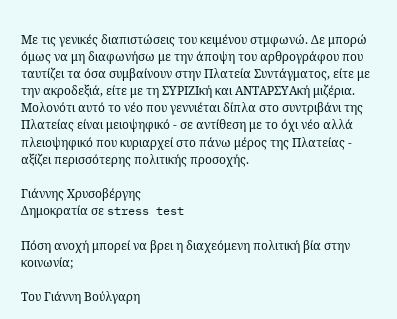Με τις γενικές διαπιστώσεις του κειμένου στμφωνώ. Δε μπορώ όμως να μη διαφωνήσω με την άποψη του αρθρογράφου που ταυτίζει τα όσα συμβαίνουν στην Πλατεία Συντάγματος, είτε με την ακροδεξιά, είτε με τη ΣΥΡΙΖΙκή και ΑΝΤΑΡΣΥΑκή μιζέρια.
Μολονότι αυτό το νέο που γεννιέται δίπλα στο συντριβάνι της Πλατείας είναι μειοψηφικό - σε αντίθεση με το όχι νέο αλλά πλειοψηφικό που κυριαρχεί στο πάνω μέρος της Πλατείας - αξίζει περισσότερης πολιτικής προσοχής.

Γιάννης Χρυσοβέργης
Δημοκρατία σε stress test

Πόση ανοχή μπορεί να βρει η διαχεόμενη πολιτική βία στην κοινωνία;

Του Γιάννη Βούλγαρη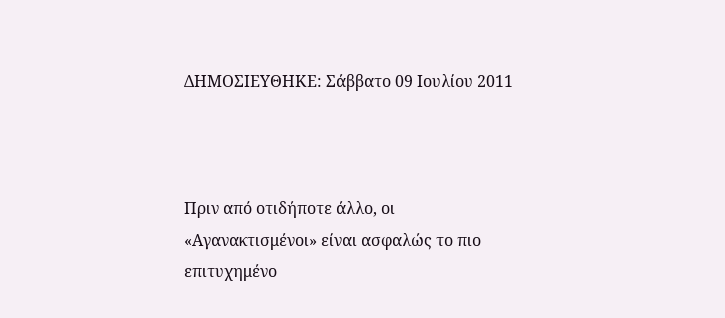ΔΗΜΟΣΙΕΥΘΗΚΕ: Σάββατο 09 Ιουλίου 2011



Πριν από οτιδήποτε άλλο, οι «Αγανακτισμένοι» είναι ασφαλώς το πιο επιτυχημένο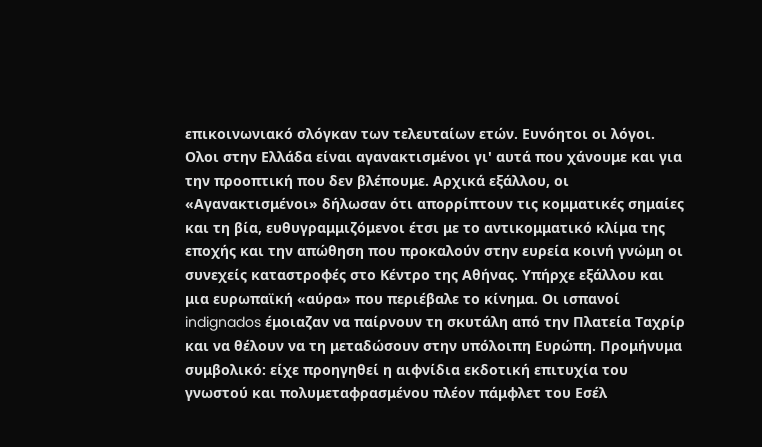επικοινωνιακό σλόγκαν των τελευταίων ετών. Ευνόητοι οι λόγοι. Ολοι στην Ελλάδα είναι αγανακτισμένοι γι' αυτά που χάνουμε και για την προοπτική που δεν βλέπουμε. Αρχικά εξάλλου, οι «Αγανακτισμένοι» δήλωσαν ότι απορρίπτουν τις κομματικές σημαίες και τη βία, ευθυγραμμιζόμενοι έτσι με το αντικομματικό κλίμα της εποχής και την απώθηση που προκαλούν στην ευρεία κοινή γνώμη οι συνεχείς καταστροφές στο Κέντρο της Αθήνας. Υπήρχε εξάλλου και μια ευρωπαϊκή «αύρα» που περιέβαλε το κίνημα. Οι ισπανοί indignados έμοιαζαν να παίρνουν τη σκυτάλη από την Πλατεία Ταχρίρ και να θέλουν να τη μεταδώσουν στην υπόλοιπη Ευρώπη. Προμήνυμα συμβολικό: είχε προηγηθεί η αιφνίδια εκδοτική επιτυχία του γνωστού και πολυμεταφρασμένου πλέον πάμφλετ του Εσέλ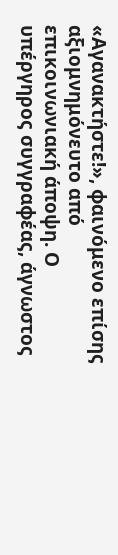«Αγανακτήστε!», φαινόμενο επίσης αξιομνημόνευτο από επικοινωνιακή άποψη. Ο υπέργηρος συγγραφέας, άγνωστος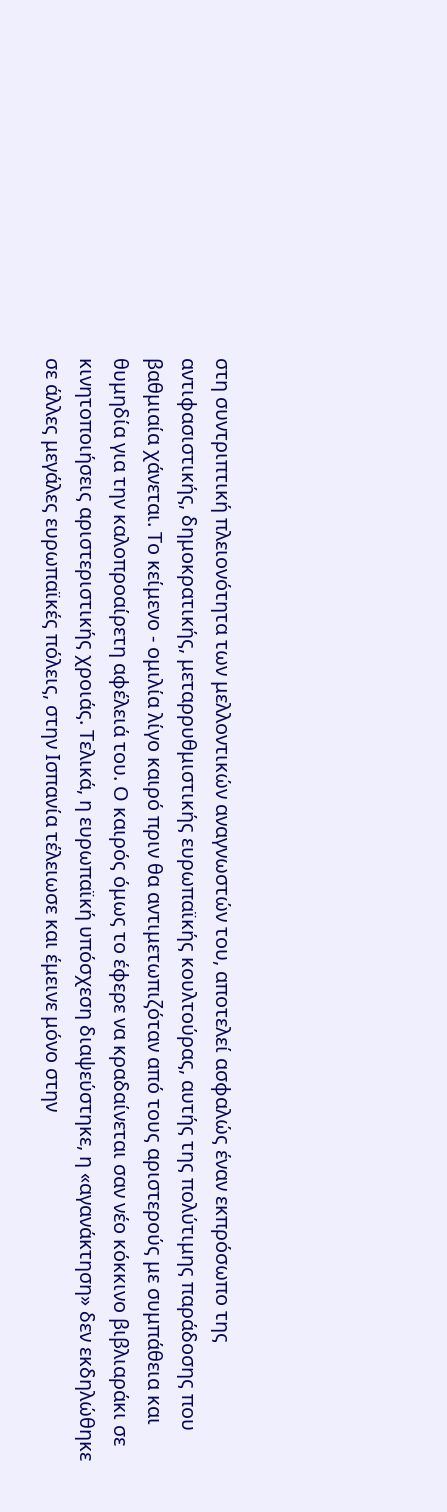στη συντριπτική πλειονότητα των μελλοντικών αναγνωστών του, αποτελεί ασφαλώς έναν εκπρόσωπο της αντιφασιστικής, δημοκρατικής, μεταρρυθμιστικής ευρωπαϊκής κουλτούρας, αυτής της πολύτιμης παράδοσης που βαθμιαία χάνεται. Το κείμενο - ομιλία λίγο καιρό πριν θα αντιμετωπιζόταν από τους αριστερούς με συμπάθεια και θυμηδία για την καλοπροαίρετη αφέλειά του. Ο καιρός όμως το έφερε να κραδαίνεται σαν νέο κόκκινο βιβλιαράκι σε κινητοποιήσεις αριστεριστικής χροιάς. Τελικά, η ευρωπαϊκή υπόσχεση διαψεύστηκε, η «αγανάκτηση» δεν εκδηλώθηκε σε άλλες μεγάλες ευρωπαϊκές πόλεις, στην Ισπανία τέλειωσε και έμεινε μόνο στην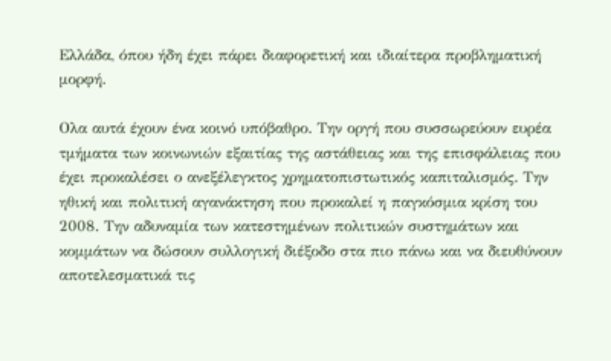Ελλάδα, όπου ήδη έχει πάρει διαφορετική και ιδιαίτερα προβληματική μορφή.

Ολα αυτά έχουν ένα κοινό υπόβαθρο. Την οργή που συσσωρεύουν ευρέα τμήματα των κοινωνιών εξαιτίας της αστάθειας και της επισφάλειας που έχει προκαλέσει ο ανεξέλεγκτος χρηματοπιστωτικός καπιταλισμός. Την ηθική και πολιτική αγανάκτηση που προκαλεί η παγκόσμια κρίση του 2008. Την αδυναμία των κατεστημένων πολιτικών συστημάτων και κομμάτων να δώσουν συλλογική διέξοδο στα πιο πάνω και να διευθύνουν αποτελεσματικά τις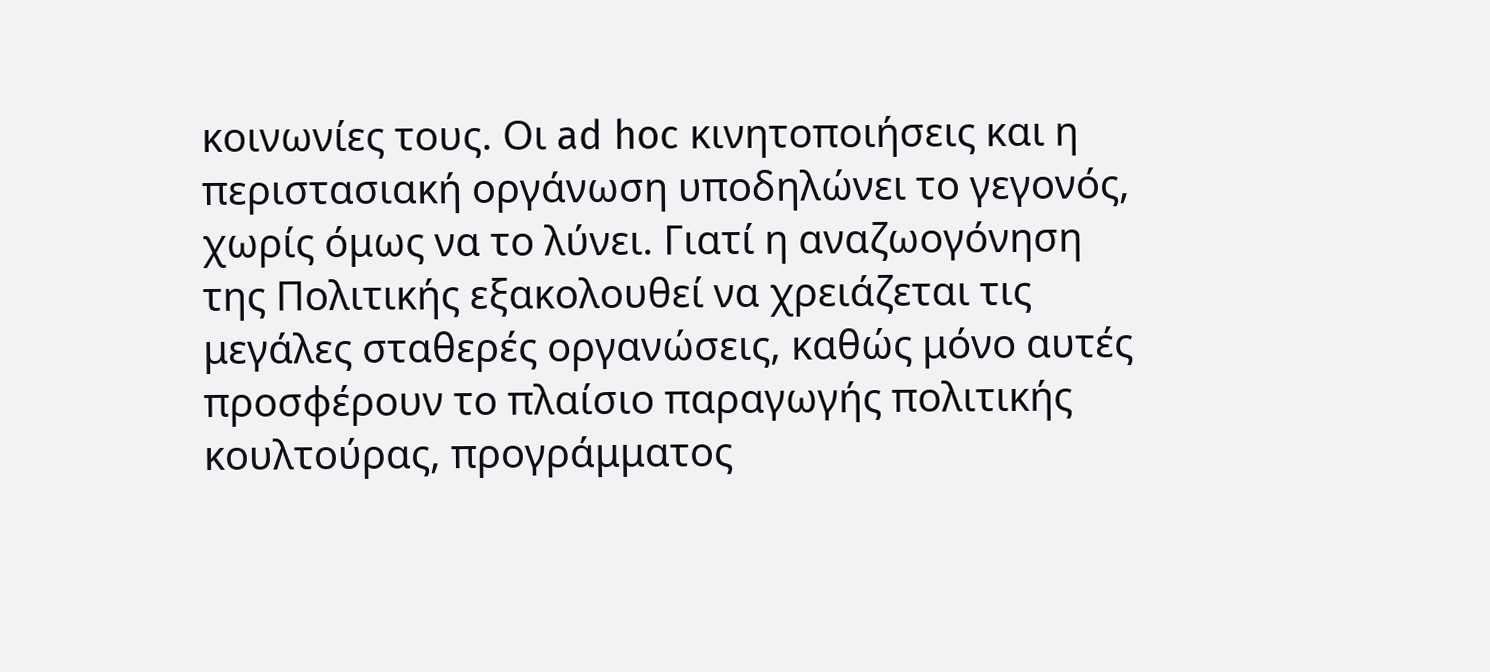κοινωνίες τους. Οι ad hoc κινητοποιήσεις και η περιστασιακή οργάνωση υποδηλώνει το γεγονός, χωρίς όμως να το λύνει. Γιατί η αναζωογόνηση της Πολιτικής εξακολουθεί να χρειάζεται τις μεγάλες σταθερές οργανώσεις, καθώς μόνο αυτές προσφέρουν το πλαίσιο παραγωγής πολιτικής κουλτούρας, προγράμματος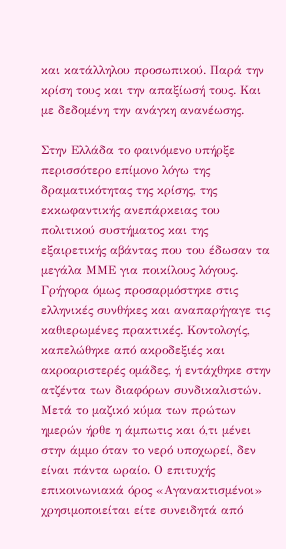και κατάλληλου προσωπικού. Παρά την κρίση τους και την απαξίωσή τους. Και με δεδομένη την ανάγκη ανανέωσης.

Στην Ελλάδα το φαινόμενο υπήρξε περισσότερο επίμονο λόγω της δραματικότητας της κρίσης, της εκκωφαντικής ανεπάρκειας του πολιτικού συστήματος και της εξαιρετικής αβάντας που του έδωσαν τα μεγάλα ΜΜΕ για ποικίλους λόγους. Γρήγορα όμως προσαρμόστηκε στις ελληνικές συνθήκες και αναπαρήγαγε τις καθιερωμένες πρακτικές. Κοντολογίς, καπελώθηκε από ακροδεξιές και ακροαριστερές ομάδες, ή εντάχθηκε στην ατζέντα των διαφόρων συνδικαλιστών. Μετά το μαζικό κύμα των πρώτων ημερών ήρθε η άμπωτις και ό,τι μένει στην άμμο όταν το νερό υποχωρεί, δεν είναι πάντα ωραίο. Ο επιτυχής επικοινωνιακά όρος «Αγανακτισμένοι» χρησιμοποιείται είτε συνειδητά από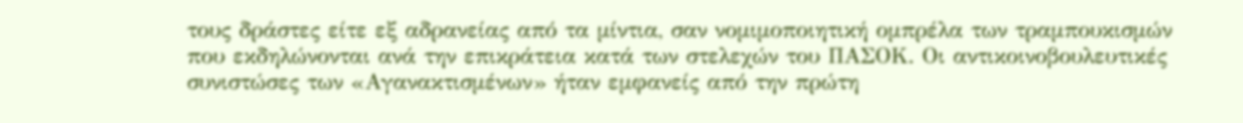τους δράστες είτε εξ αδρανείας από τα μίντια, σαν νομιμοποιητική ομπρέλα των τραμπουκισμών που εκδηλώνονται ανά την επικράτεια κατά των στελεχών του ΠΑΣΟΚ. Οι αντικοινοβουλευτικές συνιστώσες των «Αγανακτισμένων» ήταν εμφανείς από την πρώτη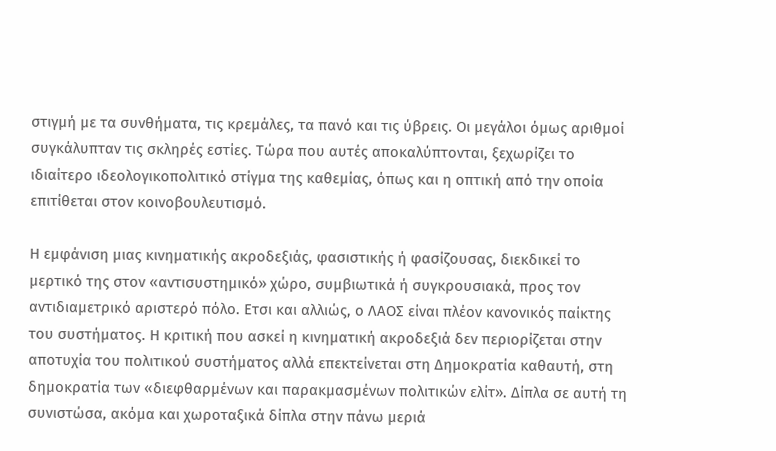στιγμή με τα συνθήματα, τις κρεμάλες, τα πανό και τις ύβρεις. Οι μεγάλοι όμως αριθμοί συγκάλυπταν τις σκληρές εστίες. Τώρα που αυτές αποκαλύπτονται, ξεχωρίζει το ιδιαίτερο ιδεολογικοπολιτικό στίγμα της καθεμίας, όπως και η οπτική από την οποία επιτίθεται στον κοινοβουλευτισμό.

Η εμφάνιση μιας κινηματικής ακροδεξιάς, φασιστικής ή φασίζουσας, διεκδικεί το μερτικό της στον «αντισυστημικό» χώρο, συμβιωτικά ή συγκρουσιακά, προς τον αντιδιαμετρικό αριστερό πόλο. Ετσι και αλλιώς, ο ΛΑΟΣ είναι πλέον κανονικός παίκτης του συστήματος. Η κριτική που ασκεί η κινηματική ακροδεξιά δεν περιορίζεται στην αποτυχία του πολιτικού συστήματος αλλά επεκτείνεται στη Δημοκρατία καθαυτή, στη δημοκρατία των «διεφθαρμένων και παρακμασμένων πολιτικών ελίτ». Δίπλα σε αυτή τη συνιστώσα, ακόμα και χωροταξικά δίπλα στην πάνω μεριά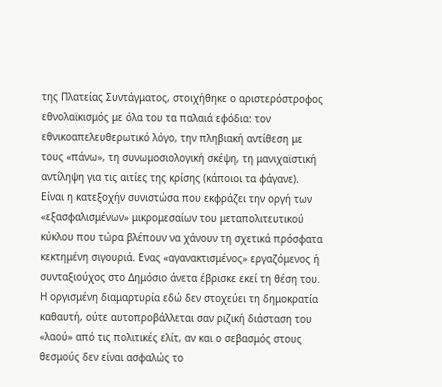της Πλατείας Συντάγματος, στοιχήθηκε ο αριστερόστροφος εθνολαϊκισμός με όλα του τα παλαιά εφόδια: τον εθνικοαπελευθερωτικό λόγο, την πληβιακή αντίθεση με τους «πάνω», τη συνωμοσιολογική σκέψη, τη μανιχαϊστική αντίληψη για τις αιτίες της κρίσης (κάποιοι τα φάγανε). Είναι η κατεξοχήν συνιστώσα που εκφράζει την οργή των «εξασφαλισμένων» μικρομεσαίων του μεταπολιτευτικού κύκλου που τώρα βλέπουν να χάνουν τη σχετικά πρόσφατα κεκτημένη σιγουριά. Ενας «αγανακτισμένος» εργαζόμενος ή συνταξιούχος στο Δημόσιο άνετα έβρισκε εκεί τη θέση του. Η οργισμένη διαμαρτυρία εδώ δεν στοχεύει τη δημοκρατία καθαυτή, ούτε αυτοπροβάλλεται σαν ριζική διάσταση του «λαού» από τις πολιτικές ελίτ, αν και ο σεβασμός στους θεσμούς δεν είναι ασφαλώς το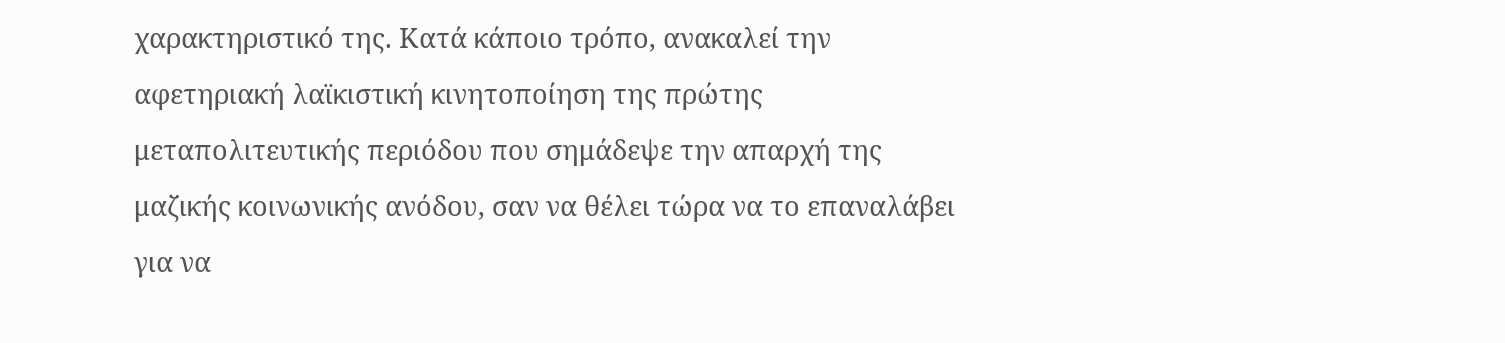χαρακτηριστικό της. Κατά κάποιο τρόπο, ανακαλεί την αφετηριακή λαϊκιστική κινητοποίηση της πρώτης μεταπολιτευτικής περιόδου που σημάδεψε την απαρχή της μαζικής κοινωνικής ανόδου, σαν να θέλει τώρα να το επαναλάβει για να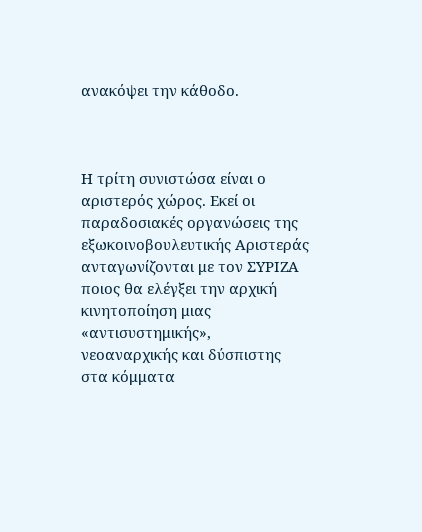ανακόψει την κάθοδο.



Η τρίτη συνιστώσα είναι ο αριστερός χώρος. Εκεί οι παραδοσιακές οργανώσεις της εξωκοινοβουλευτικής Αριστεράς ανταγωνίζονται με τον ΣΥΡΙΖΑ ποιος θα ελέγξει την αρχική κινητοποίηση μιας «αντισυστημικής», νεοαναρχικής και δύσπιστης στα κόμματα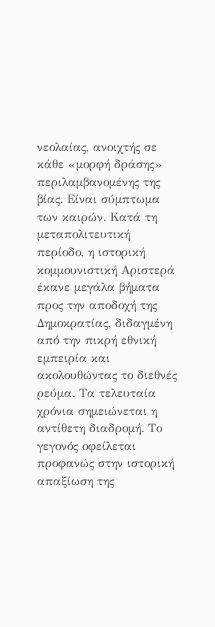νεολαίας, ανοιχτής σε κάθε «μορφή δράσης» περιλαμβανομένης της βίας. Είναι σύμπτωμα των καιρών. Κατά τη μεταπολιτευτική περίοδο, η ιστορική κομμουνιστική Αριστερά έκανε μεγάλα βήματα προς την αποδοχή της Δημοκρατίας, διδαγμένη από την πικρή εθνική εμπειρία και ακολουθώντας το διεθνές ρεύμα. Τα τελευταία χρόνια σημειώνεται η αντίθετη διαδρομή. Το γεγονός οφείλεται προφανώς στην ιστορική απαξίωση της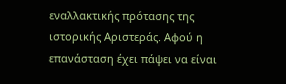εναλλακτικής πρότασης της ιστορικής Αριστεράς. Αφού η επανάσταση έχει πάψει να είναι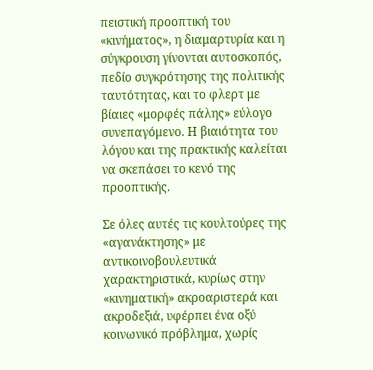πειστική προοπτική του «κινήματος», η διαμαρτυρία και η σύγκρουση γίνονται αυτοσκοπός, πεδίο συγκρότησης της πολιτικής ταυτότητας, και το φλερτ με βίαιες «μορφές πάλης» εύλογο συνεπαγόμενο. Η βιαιότητα του λόγου και της πρακτικής καλείται να σκεπάσει το κενό της προοπτικής.

Σε όλες αυτές τις κουλτούρες της «αγανάκτησης» με αντικοινοβουλευτικά χαρακτηριστικά, κυρίως στην «κινηματική» ακροαριστερά και ακροδεξιά, υφέρπει ένα οξύ κοινωνικό πρόβλημα, χωρίς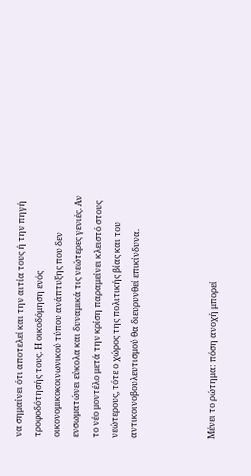να σημαίνει ότι αποτελεί και την αιτία τους ή την πηγή τροφοδότησής τους. Η οικοδόμηση ενός οικονομικοκοινωνικού τύπου ανάπτυξης που δεν ενσωματώνει εύκολα και δυναμικά τις νεώτερες γενιές. Αν το νέο μοντέλο μετά την κρίση παραμείνει κλειστό στους νεώτερους, τότε ο χώρος της πολιτικής βίας και του αντικοινοβουλευτισμού θα διευρυνθεί επικίνδυνα.



Μένει το ρώτημα: πόση ανοχή μπορεί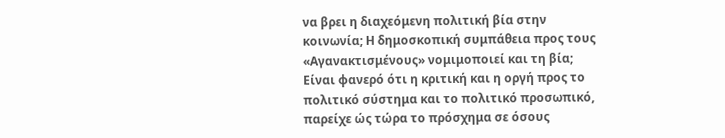να βρει η διαχεόμενη πολιτική βία στην κοινωνία; Η δημοσκοπική συμπάθεια προς τους «Αγανακτισμένους» νομιμοποιεί και τη βία; Είναι φανερό ότι η κριτική και η οργή προς το πολιτικό σύστημα και το πολιτικό προσωπικό, παρείχε ώς τώρα το πρόσχημα σε όσους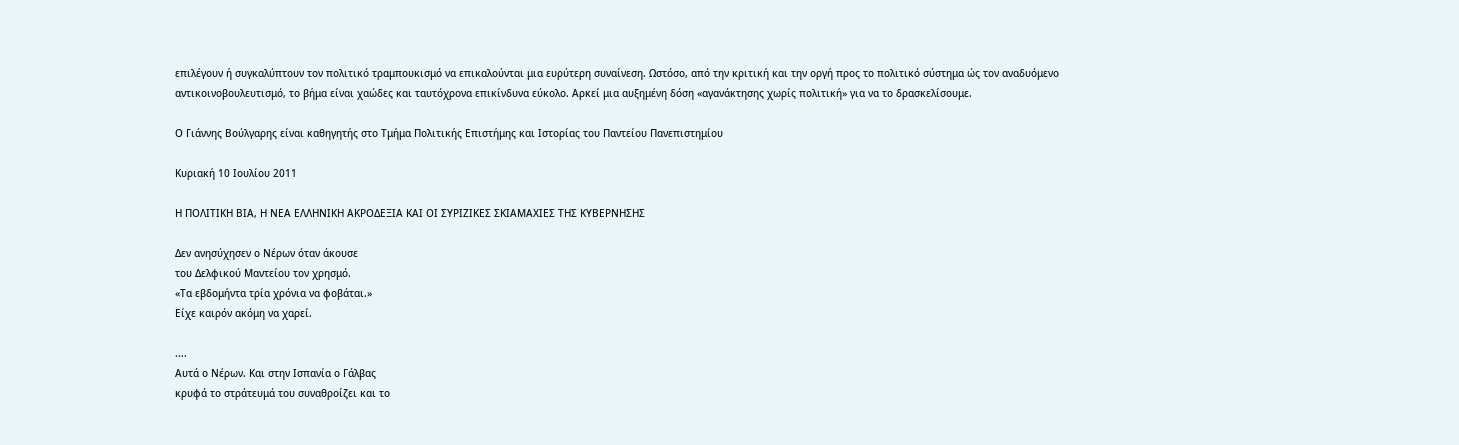επιλέγουν ή συγκαλύπτουν τον πολιτικό τραμπουκισμό να επικαλούνται μια ευρύτερη συναίνεση. Ωστόσο, από την κριτική και την οργή προς το πολιτικό σύστημα ώς τον αναδυόμενο αντικοινοβουλευτισμό, το βήμα είναι χαώδες και ταυτόχρονα επικίνδυνα εύκολο. Αρκεί μια αυξημένη δόση «αγανάκτησης χωρίς πολιτική» για να το δρασκελίσουμε.

Ο Γιάννης Βούλγαρης είναι καθηγητής στο Τμήμα Πολιτικής Επιστήμης και Ιστορίας του Παντείου Πανεπιστημίου

Κυριακή 10 Ιουλίου 2011

Η ΠΟΛΙΤΙΚΗ ΒΙΑ, Η ΝΕΑ ΕΛΛΗΝΙΚΗ ΑΚΡΟΔΕΞΙΑ ΚΑΙ ΟΙ ΣΥΡΙΖΙΚΕΣ ΣΚΙΑΜΑΧΙΕΣ ΤΗΣ ΚΥΒΕΡΝΗΣΗΣ

Δεν ανησύχησεν ο Νέρων όταν άκουσε
του Δελφικού Μαντείου τον χρησμό.
«Τα εβδομήντα τρία χρόνια να φοβάται.»
Είχε καιρόν ακόμη να χαρεί.

....
Aυτά ο Νέρων. Και στην Ισπανία ο Γάλβας
κρυφά το στράτευμά του συναθροίζει και το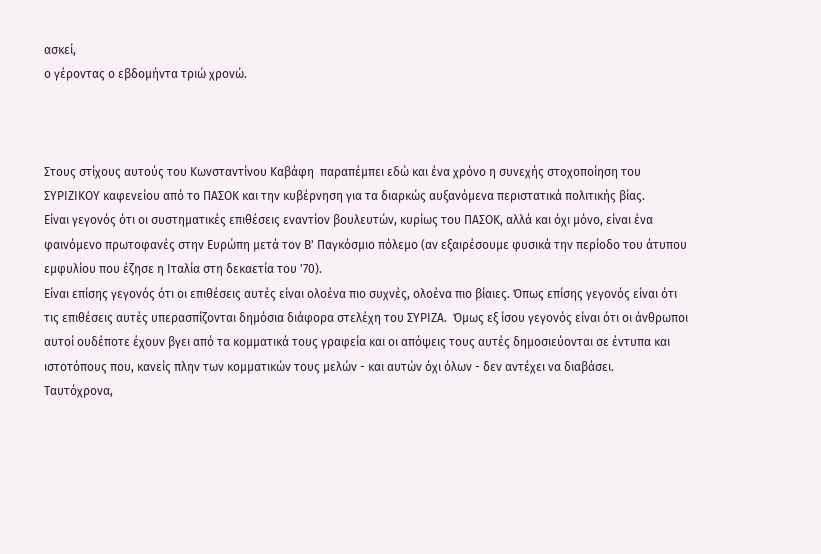ασκεί,
ο γέροντας ο εβδομήντα τριώ χρονώ.



Στους στίχους αυτούς του Κωνσταντίνου Καβάφη  παραπέμπει εδώ και ένα χρόνο η συνεχής στοχοποίηση του ΣΥΡΙΖΙΚΟΥ καφενείου από το ΠΑΣΟΚ και την κυβέρνηση για τα διαρκώς αυξανόμενα περιστατικά πολιτικής βίας.
Είναι γεγονός ότι οι συστηματικές επιθέσεις εναντίον βουλευτών, κυρίως του ΠΑΣΟΚ, αλλά και όχι μόνο, είναι ένα φαινόμενο πρωτοφανές στην Ευρώπη μετά τον Β' Παγκόσμιο πόλεμο (αν εξαιρέσουμε φυσικά την περίοδο του άτυπου εμφυλίου που έζησε η Ιταλία στη δεκαετία του '70).
Είναι επίσης γεγονός ότι οι επιθέσεις αυτές είναι ολοένα πιο συχνές, ολοένα πιο βίαιες. Όπως επίσης γεγονός είναι ότι τις επιθέσεις αυτές υπερασπίζονται δημόσια διάφορα στελέχη του ΣΥΡΙΖΑ.  Όμως εξ ίσου γεγονός είναι ότι οι άνθρωποι αυτοί ουδέποτε έχουν βγει από τα κομματικά τους γραφεία και οι απόψεις τους αυτές δημοσιεύονται σε έντυπα και ιστοτόπους που, κανείς πλην των κομματικών τους μελών - και αυτών όχι όλων - δεν αντέχει να διαβάσει.
Ταυτόχρονα,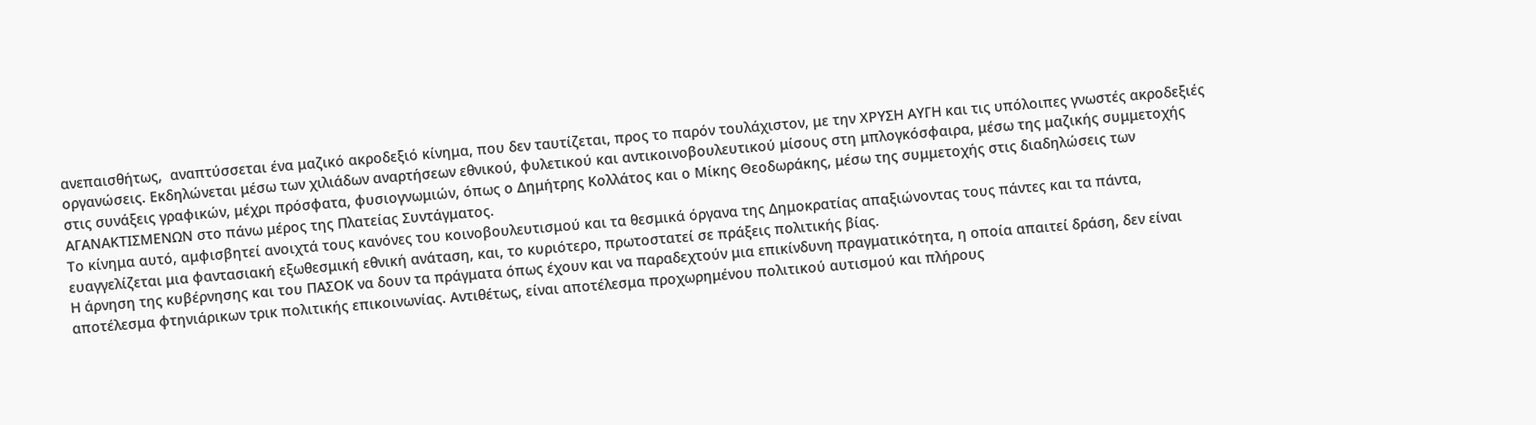ανεπαισθήτως,  αναπτύσσεται ένα μαζικό ακροδεξιό κίνημα, που δεν ταυτίζεται, προς το παρόν τουλάχιστον, με την ΧΡΥΣΗ ΑΥΓΗ και τις υπόλοιπες γνωστές ακροδεξιές οργανώσεις. Εκδηλώνεται μέσω των χιλιάδων αναρτήσεων εθνικού, φυλετικού και αντικοινοβουλευτικού μίσους στη μπλογκόσφαιρα, μέσω της μαζικής συμμετοχής στις συνάξεις γραφικών, μέχρι πρόσφατα, φυσιογνωμιών, όπως ο Δημήτρης Κολλάτος και ο Μίκης Θεοδωράκης, μέσω της συμμετοχής στις διαδηλώσεις των ΑΓΑΝΑΚΤΙΣΜΕΝΩΝ στο πάνω μέρος της Πλατείας Συντάγματος.
Το κίνημα αυτό, αμφισβητεί ανοιχτά τους κανόνες του κοινοβουλευτισμού και τα θεσμικά όργανα της Δημοκρατίας απαξιώνοντας τους πάντες και τα πάντα, ευαγγελίζεται μια φαντασιακή εξωθεσμική εθνική ανάταση, και, το κυριότερο, πρωτοστατεί σε πράξεις πολιτικής βίας.
Η άρνηση της κυβέρνησης και του ΠΑΣΟΚ να δουν τα πράγματα όπως έχουν και να παραδεχτούν μια επικίνδυνη πραγματικότητα, η οποία απαιτεί δράση, δεν είναι αποτέλεσμα φτηνιάρικων τρικ πολιτικής επικοινωνίας. Αντιθέτως, είναι αποτέλεσμα προχωρημένου πολιτικού αυτισμού και πλήρους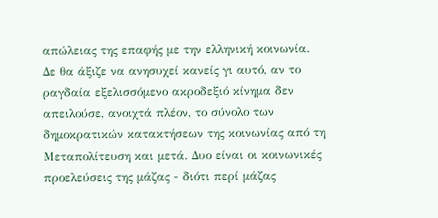απώλειας της επαφής με την ελληνική κοινωνία.
Δε θα άξιζε να ανησυχεί κανείς γι αυτό, αν το ραγδαία εξελισσόμενο ακροδεξιό κίνημα δεν απειλούσε, ανοιχτά πλέον, το σύνολο των δημοκρατικών κατακτήσεων της κοινωνίας από τη Μεταπολίτευση και μετά. Δυο είναι οι κοινωνικές προελεύσεις της μάζας - διότι περί μάζας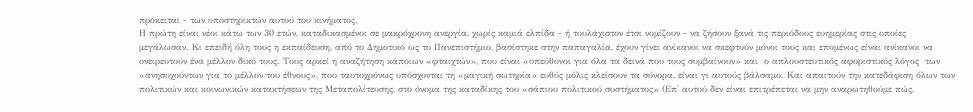πρόκειται - των υποστηρικτών αυτού του κινήματος.
Η πρώτη είναι νέοι κάτω των 30 ετών, καταδικασμένοι σε μακρόχρονη ανεργία, χωρίς καμιά ελπίδα - ή τουλάχιστον έτσι νομίζουν - να ζήσουν ξανά τις περιόδους ευημερίας στις οποίες μεγάλωσαν. Κι επειδή όλη τους η εκπαίδευση, από το Δημοτικό ως το Πανεπιστήμιο, βασίστηκε στην παπαγαλία, έχουν γίνει ανίκανοι να σκεφτούν μόνοι τους και επομένως είναι ανίκανοι να ονειρευτούν ένα μέλλον δικό τους. Τους αρκεί η αναζήτηση κάποιων «φταιχτών», που είναι «υπεύθυνοι για όλα τα δεινά που τους συμβαίνουν» και  ο απλουστευτικός αφοριστικός λόγος  των «ανησυχούντων για το μέλλον του έθνους», που ταυτοχρόνως υπόσχονται τη «μαγική σωτηρία» ευθύς μόλις κλείσουν τα σύνορα, είναι γι αυτούς βάλσαμο. Και απαιτούν την κατεδάφιση όλων των πολιτικών και κοινωνικών κατακτήσεων της Μεταπολίτευσης, στο όνομα της καταδίκης του «σάπιου πολιτικού συστήματος» (Επ' αυτού δεν είναι επιτρέπεται να μην αναρωτηθούμε πώς,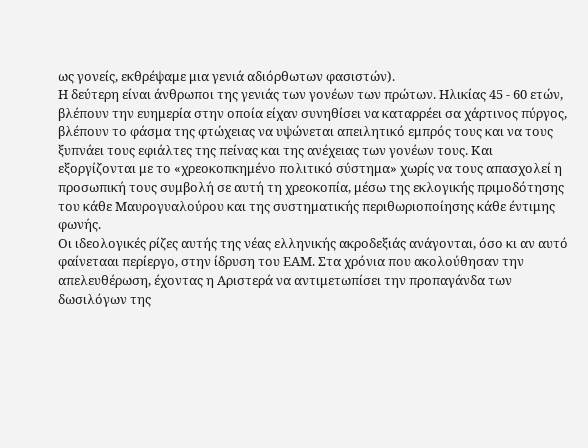ως γονείς, εκθρέψαμε μια γενιά αδιόρθωτων φασιστών).
Η δεύτερη είναι άνθρωποι της γενιάς των γονέων των πρώτων. Ηλικίας 45 - 60 ετών, βλέπουν την ευημερία στην οποία είχαν συνηθίσει να καταρρέει σα χάρτινος πύργος, βλέπουν το φάσμα της φτώχειας να υψώνεται απειλητικό εμπρός τους και να τους ξυπνάει τους εφιάλτες της πείνας και της ανέχειας των γονέων τους. Και εξοργίζονται με το «χρεοκοπκημένο πολιτικό σύστημα» χωρίς να τους απασχολεί η προσωπική τους συμβολή σε αυτή τη χρεοκοπία, μέσω της εκλογικής πριμοδότησης του κάθε Μαυρογυαλούρου και της συστηματικής περιθωριοποίησης κάθε έντιμης φωνής.
Οι ιδεολογικές ρίζες αυτής της νέας ελληνικής ακροδεξιάς ανάγονται, όσο κι αν αυτό φαίνετααι περίεργο, στην ίδρυση του ΕΑΜ. Στα χρόνια που ακολούθησαν την απελευθέρωση, έχοντας η Αριστερά να αντιμετωπίσει την προπαγάνδα των δωσιλόγων της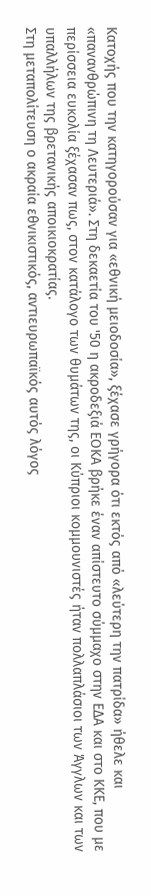Κατοχής που την κατηγορούσαν για «εθνική μειοδοσία», ξέχασε γρήγορα ότι εκτός από «λεύτερη την πατρίδα» ήθελε και «πανανθρώπινη τη Λευτεριά». Στη δεκαετία του '50 η ακροδεξιά ΕΟΚΑ βρήκε έναν απίστευτο σύμμαχο στην ΕΔΑ και στο ΚΚΕ, που με περίσσεια ευκολία ξέχασαν πως, στον κατάλογο των θυμάτων της, οι Κύπριοι κομμουνιστές ήταν πολλαπλάσιοι των Άγγλων και των υπαλλήλων της βρετανικής αποικιοκρατίας.
Στη μεταπολίτευση ο ακραία εθνικιστικός, αντιευρωπαϊκός αυτός λόγος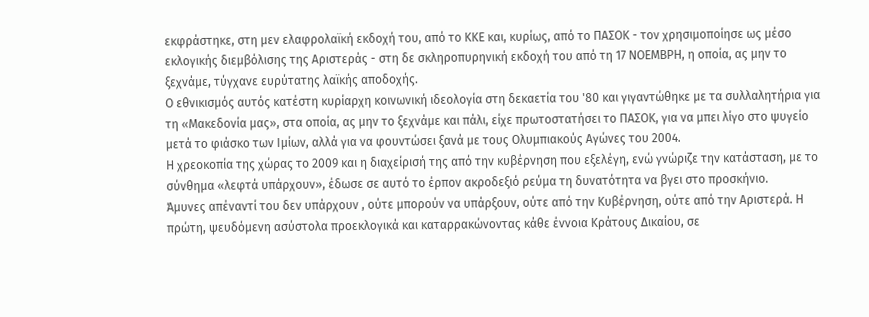εκφράστηκε, στη μεν ελαφρολαϊκή εκδοχή του, από το ΚΚΕ και, κυρίως, από το ΠΑΣΟΚ - τον χρησιμοποίησε ως μέσο εκλογικής διεμβόλισης της Αριστεράς - στη δε σκληροπυρηνική εκδοχή του από τη 17 ΝΟΕΜΒΡΗ, η οποία, ας μην το ξεχνάμε, τύγχανε ευρύτατης λαϊκής αποδοχής.
Ο εθνικισμός αυτός κατέστη κυρίαρχη κοινωνική ιδεολογία στη δεκαετία του '80 και γιγαντώθηκε με τα συλλαλητήρια για τη «Μακεδονία μας», στα οποία, ας μην το ξεχνάμε και πάλι, είχε πρωτοστατήσει το ΠΑΣΟΚ, για να μπει λίγο στο ψυγείο μετά το φιάσκο των Ιμίων, αλλά για να φουντώσει ξανά με τους Ολυμπιακούς Αγώνες του 2004.
Η χρεοκοπία της χώρας το 2009 και η διαχείρισή της από την κυβέρνηση που εξελέγη, ενώ γνώριζε την κατάσταση, με το σύνθημα «λεφτά υπάρχουν», έδωσε σε αυτό το έρπον ακροδεξιό ρεύμα τη δυνατότητα να βγει στο προσκήνιο.
Άμυνες απέναντί του δεν υπάρχουν , ούτε μπορούν να υπάρξουν, ούτε από την Κυβέρνηση, ούτε από την Αριστερά. Η πρώτη, ψευδόμενη ασύστολα προεκλογικά και καταρρακώνοντας κάθε έννοια Κράτους Δικαίου, σε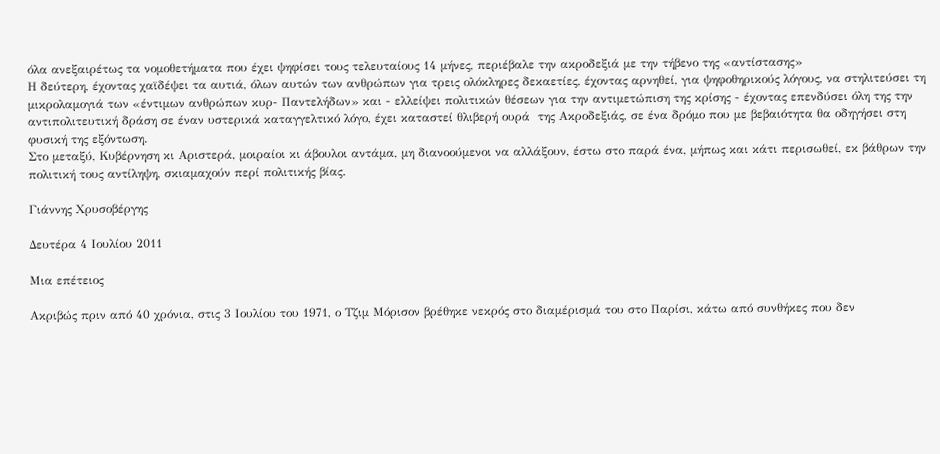όλα ανεξαιρέτως τα νομοθετήματα που έχει ψηφίσει τους τελευταίους 14 μήνες, περιέβαλε την ακροδεξιά με την τήβενο της «αντίστασης»
Η δεύτερη, έχοντας χαϊδέψει τα αυτιά, όλων αυτών των ανθρώπων για τρεις ολόκληρες δεκαετίες, έχοντας αρνηθεί, για ψηφοθηρικούς λόγους, να στηλιτεύσει τη μικρολαμογιά των «έντιμων ανθρώπων κυρ- Παντελήδων» και - ελλείψει πολιτικών θέσεων για την αντιμετώπιση της κρίσης - έχοντας επενδύσει όλη της την αντιπολιτευτική δράση σε έναν υστερικά καταγγελτικό λόγο, έχει καταστεί θλιβερή ουρά  της Ακροδεξιάς, σε ένα δρόμο που με βεβαιότητα θα οδηγήσει στη φυσική της εξόντωση.
Στο μεταξύ, Κυβέρνηση κι Αριστερά, μοιραίοι κι άβουλοι αντάμα, μη διανοούμενοι να αλλάξουν, έστω στο παρά ένα, μήπως και κάτι περισωθεί, εκ βάθρων την πολιτική τους αντίληψη, σκιαμαχούν περί πολιτικής βίας.

Γιάννης Χρυσοβέργης

Δευτέρα 4 Ιουλίου 2011

Μια επέτειος

Ακριβώς πριν από 40 χρόνια, στις 3 Ιουλίου του 1971, ο Τζιμ Μόρισον βρέθηκε νεκρός στο διαμέρισμά του στο Παρίσι, κάτω από συνθήκες που δεν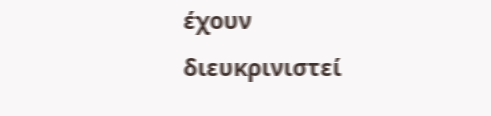έχουν διευκρινιστεί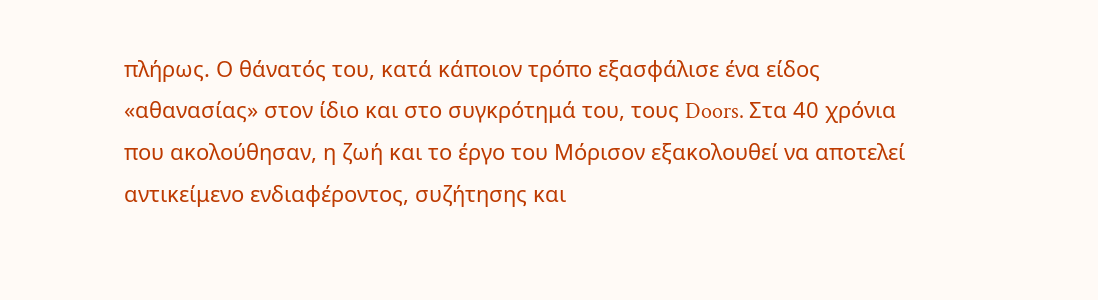πλήρως. Ο θάνατός του, κατά κάποιον τρόπο εξασφάλισε ένα είδος «αθανασίας» στον ίδιο και στο συγκρότημά του, τους Doors. Στα 40 χρόνια που ακολούθησαν, η ζωή και το έργο του Μόρισον εξακολουθεί να αποτελεί αντικείμενο ενδιαφέροντος, συζήτησης και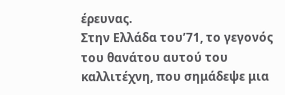έρευνας.
Στην Ελλάδα του’71, το γεγονός του θανάτου αυτού του καλλιτέχνη, που σημάδεψε μια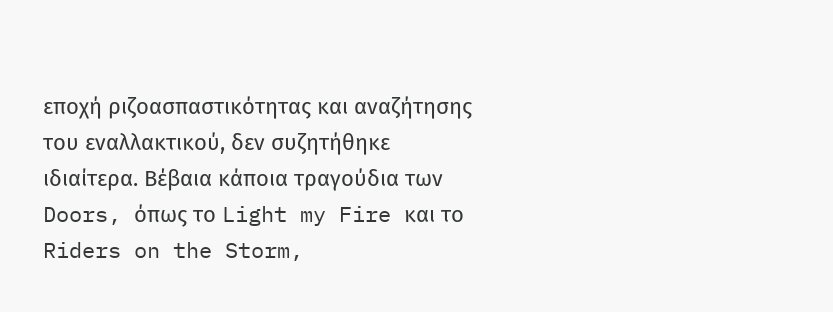εποχή ριζοασπαστικότητας και αναζήτησης του εναλλακτικού, δεν συζητήθηκε ιδιαίτερα. Βέβαια κάποια τραγούδια των Doors, όπως το Light my Fire και το Riders on the Storm,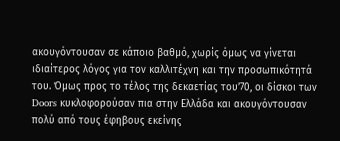ακουγόντουσαν σε κάποιο βαθμό, χωρίς όμως να γίνεται ιδιαίτερος λόγος για τον καλλιτέχνη και την προσωπικότητά του. Όμως προς το τέλος της δεκαετίας του’70, οι δίσκοι των Doors κυκλοφορούσαν πια στην Ελλάδα και ακουγόντουσαν πολύ από τους έφηβους εκείνης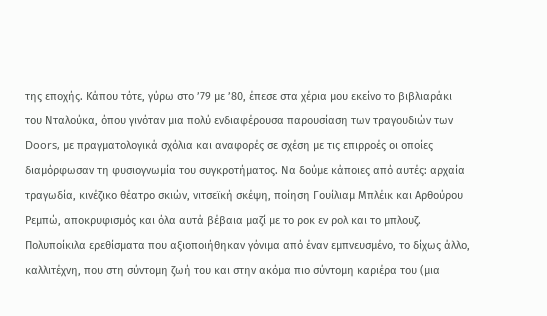της εποχής. Κάπου τότε, γύρω στο ’79 με ’80, έπεσε στα χέρια μου εκείνο το βιβλιαράκι του Νταλούκα, όπου γινόταν μια πολύ ενδιαφέρουσα παρουσίαση των τραγουδιών των Doors, με πραγματολογικά σχόλια και αναφορές σε σχέση με τις επιρροές οι οποίες διαμόρφωσαν τη φυσιογνωμία του συγκροτήματος. Να δούμε κάποιες από αυτές: αρχαία τραγωδία, κινέζικο θέατρο σκιών, νιτσεϊκή σκέψη, ποίηση Γουίλιαμ Μπλέικ και Αρθούρου Ρεμπώ, αποκρυφισμός και όλα αυτά βέβαια μαζί με το ροκ εν ρολ και το μπλουζ. Πολυποίκιλα ερεθίσματα που αξιοποιήθηκαν γόνιμα από έναν εμπνευσμένο, το δίχως άλλο, καλλιτέχνη, που στη σύντομη ζωή του και στην ακόμα πιο σύντομη καριέρα του (μια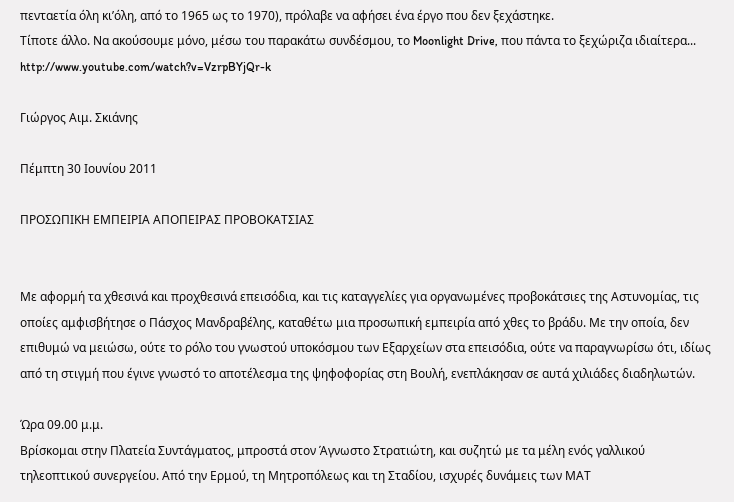πενταετία όλη κι’όλη, από το 1965 ως το 1970), πρόλαβε να αφήσει ένα έργο που δεν ξεχάστηκε.
Τίποτε άλλο. Να ακούσουμε μόνο, μέσω του παρακάτω συνδέσμου, το Moonlight Drive, που πάντα το ξεχώριζα ιδιαίτερα...
http://www.youtube.com/watch?v=VzrpBYjQr-k

Γιώργος Αιμ. Σκιάνης

Πέμπτη 30 Ιουνίου 2011

ΠΡΟΣΩΠΙΚΗ ΕΜΠΕΙΡΙΑ ΑΠΟΠΕΙΡΑΣ ΠΡΟΒΟΚΑΤΣΙΑΣ


Με αφορμή τα χθεσινά και προχθεσινά επεισόδια, και τις καταγγελίες για οργανωμένες προβοκάτσιες της Αστυνομίας, τις οποίες αμφισβήτησε ο Πάσχος Μανδραβέλης, καταθέτω μια προσωπική εμπειρία από χθες το βράδυ. Με την οποία, δεν επιθυμώ να μειώσω, ούτε το ρόλο του γνωστού υποκόσμου των Εξαρχείων στα επεισόδια, ούτε να παραγνωρίσω ότι, ιδίως από τη στιγμή που έγινε γνωστό το αποτέλεσμα της ψηφοφορίας στη Βουλή, ενεπλάκησαν σε αυτά χιλιάδες διαδηλωτών.

Ώρα 09.00 μ.μ.
Βρίσκομαι στην Πλατεία Συντάγματος, μπροστά στον Άγνωστο Στρατιώτη, και συζητώ με τα μέλη ενός γαλλικού τηλεοπτικού συνεργείου. Από την Ερμού, τη Μητροπόλεως και τη Σταδίου, ισχυρές δυνάμεις των ΜΑΤ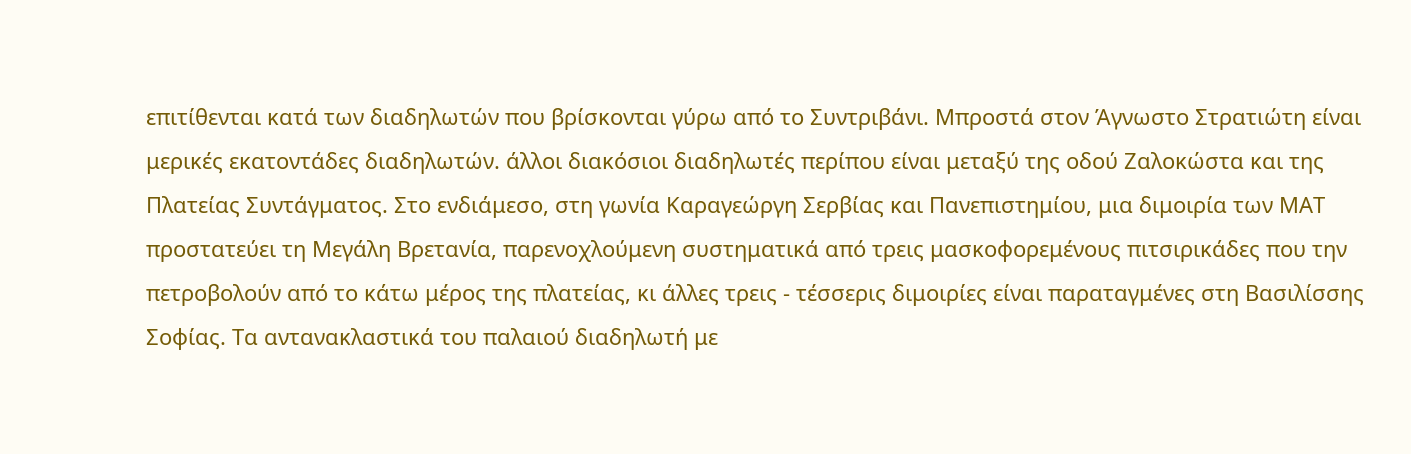επιτίθενται κατά των διαδηλωτών που βρίσκονται γύρω από το Συντριβάνι. Μπροστά στον Άγνωστο Στρατιώτη είναι μερικές εκατοντάδες διαδηλωτών. άλλοι διακόσιοι διαδηλωτές περίπου είναι μεταξύ της οδού Ζαλοκώστα και της Πλατείας Συντάγματος. Στο ενδιάμεσο, στη γωνία Καραγεώργη Σερβίας και Πανεπιστημίου, μια διμοιρία των ΜΑΤ προστατεύει τη Μεγάλη Βρετανία, παρενοχλούμενη συστηματικά από τρεις μασκοφορεμένους πιτσιρικάδες που την πετροβολούν από το κάτω μέρος της πλατείας, κι άλλες τρεις - τέσσερις διμοιρίες είναι παραταγμένες στη Βασιλίσσης Σοφίας. Τα αντανακλαστικά του παλαιού διαδηλωτή με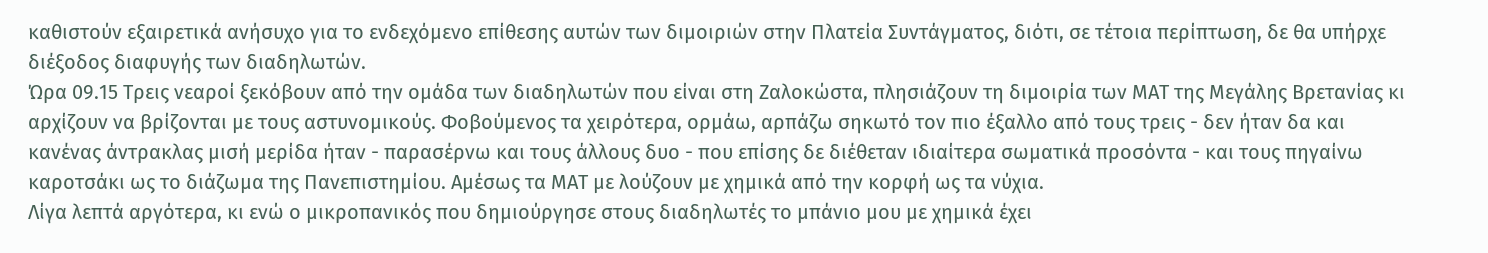καθιστούν εξαιρετικά ανήσυχο για το ενδεχόμενο επίθεσης αυτών των διμοιριών στην Πλατεία Συντάγματος, διότι, σε τέτοια περίπτωση, δε θα υπήρχε διέξοδος διαφυγής των διαδηλωτών.
Ώρα 09.15 Τρεις νεαροί ξεκόβουν από την ομάδα των διαδηλωτών που είναι στη Ζαλοκώστα, πλησιάζουν τη διμοιρία των ΜΑΤ της Μεγάλης Βρετανίας κι αρχίζουν να βρίζονται με τους αστυνομικούς. Φοβούμενος τα χειρότερα, ορμάω, αρπάζω σηκωτό τον πιο έξαλλο από τους τρεις - δεν ήταν δα και κανένας άντρακλας μισή μερίδα ήταν - παρασέρνω και τους άλλους δυο - που επίσης δε διέθεταν ιδιαίτερα σωματικά προσόντα - και τους πηγαίνω καροτσάκι ως το διάζωμα της Πανεπιστημίου. Αμέσως τα ΜΑΤ με λούζουν με χημικά από την κορφή ως τα νύχια.
Λίγα λεπτά αργότερα, κι ενώ ο μικροπανικός που δημιούργησε στους διαδηλωτές το μπάνιο μου με χημικά έχει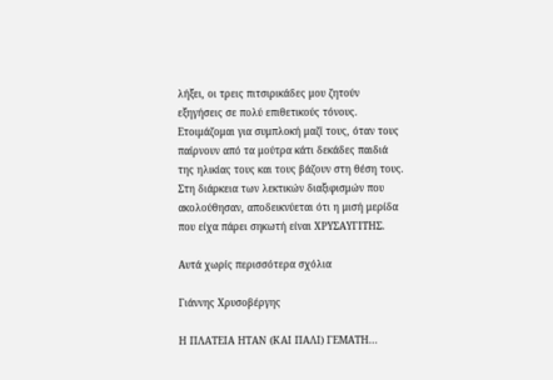λήξει, οι τρεις πιτσιρικάδες μου ζητούν εξηγήσεις σε πολύ επιθετικούς τόνους. Ετοιμάζομαι για συμπλοκή μαζί τους, όταν τους παίρνουν από τα μούτρα κάτι δεκάδες παιδιά της ηλικίας τους και τους βάζουν στη θέση τους. Στη διάρκεια των λεκτικών διαξιφισμών που ακολούθησαν, αποδεικνύεται ότι η μισή μερίδα που είχα πάρει σηκωτή είναι ΧΡΥΣΑΥΓΙΤΗΣ.

Αυτά χωρίς περισσότερα σχόλια

Γιάννης Χρυσοβέργης

Η ΠΛΑΤΕΙΑ ΗΤΑΝ (ΚΑΙ ΠΑΛΙ) ΓΕΜΑΤΗ...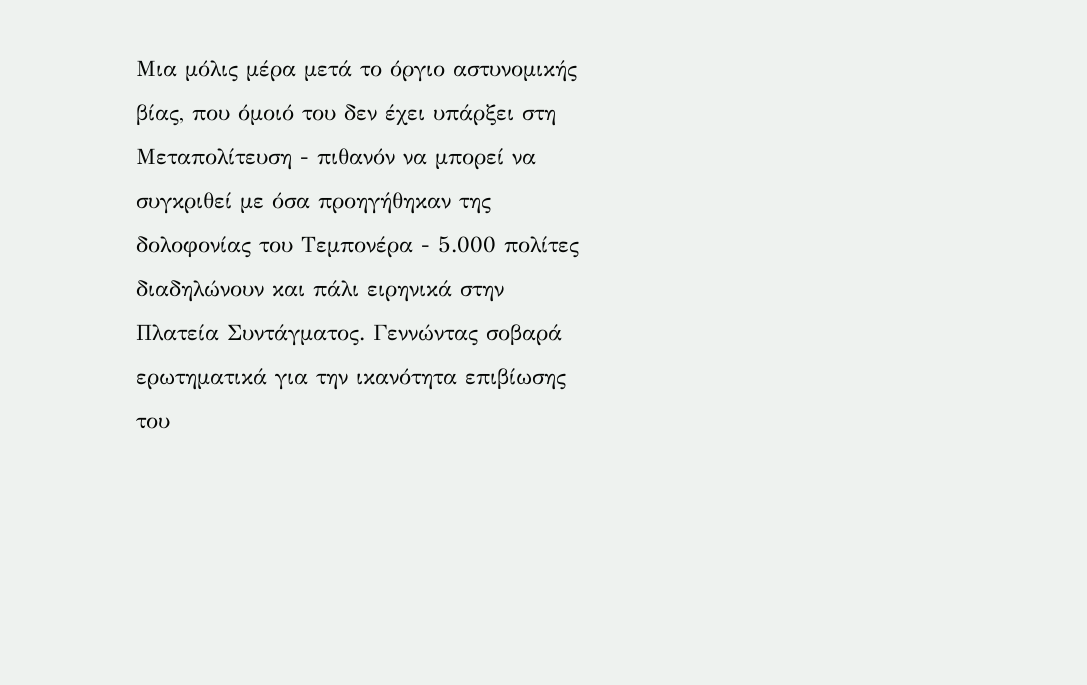Μια μόλις μέρα μετά το όργιο αστυνομικής βίας, που όμοιό του δεν έχει υπάρξει στη Μεταπολίτευση - πιθανόν να μπορεί να συγκριθεί με όσα προηγήθηκαν της δολοφονίας του Τεμπονέρα - 5.000 πολίτες διαδηλώνουν και πάλι ειρηνικά στην Πλατεία Συντάγματος. Γεννώντας σοβαρά ερωτηματικά για την ικανότητα επιβίωσης του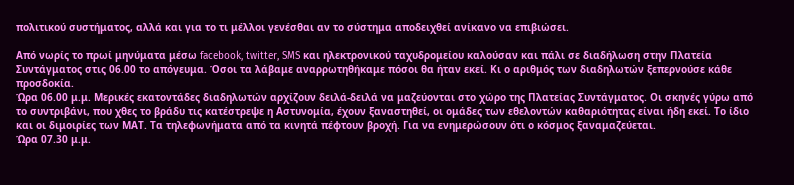πολιτικού συστήματος, αλλά και για το τι μέλλοι γενέσθαι αν το σύστημα αποδειχθεί ανίκανο να επιβιώσει.

Από νωρίς το πρωί μηνύματα μέσω facebook, twitter, SMS και ηλεκτρονικού ταχυδρομείου καλούσαν και πάλι σε διαδήλωση στην Πλατεία Συντάγματος στις 06.00 το απόγευμα. Όσοι τα λάβαμε αναρρωτηθήκαμε πόσοι θα ήταν εκεί. Κι ο αριθμός των διαδηλωτών ξεπερνούσε κάθε προσδοκία.
Ώρα 06.00 μ.μ. Μερικές εκατοντάδες διαδηλωτών αρχίζουν δειλά-δειλά να μαζεύονται στο χώρο της Πλατείας Συντάγματος. Οι σκηνές γύρω από το συντριβάνι, που χθες το βράδυ τις κατέστρεψε η Αστυνομία, έχουν ξαναστηθεί, οι ομάδες των εθελοντών καθαριότητας είναι ήδη εκεί. Το ίδιο και οι διμοιρίες των ΜΑΤ. Τα τηλεφωνήματα από τα κινητά πέφτουν βροχή. Για να ενημερώσουν ότι ο κόσμος ξαναμαζεύεται.
Ώρα 07.30 μ.μ.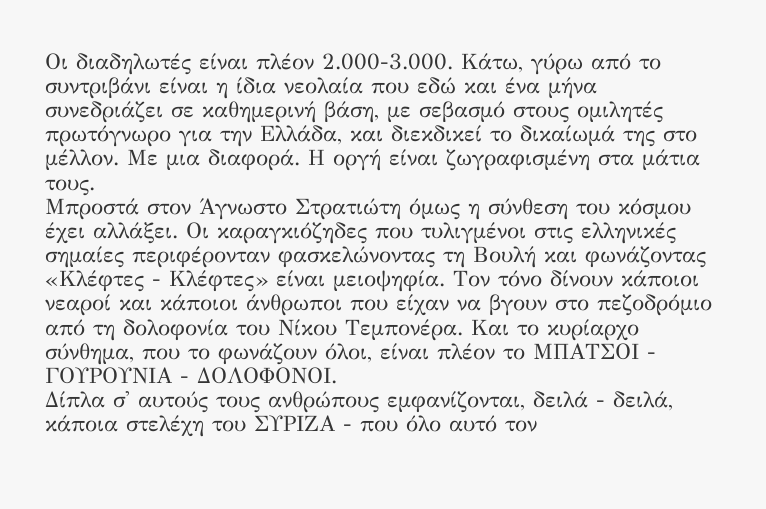Οι διαδηλωτές είναι πλέον 2.000-3.000. Κάτω, γύρω από το συντριβάνι είναι η ίδια νεολαία που εδώ και ένα μήνα συνεδριάζει σε καθημερινή βάση, με σεβασμό στους ομιλητές πρωτόγνωρο για την Ελλάδα, και διεκδικεί το δικαίωμά της στο μέλλον. Με μια διαφορά. Η οργή είναι ζωγραφισμένη στα μάτια τους.
Μπροστά στον Άγνωστο Στρατιώτη όμως η σύνθεση του κόσμου έχει αλλάξει. Οι καραγκιόζηδες που τυλιγμένοι στις ελληνικές σημαίες περιφέρονταν φασκελώνοντας τη Βουλή και φωνάζοντας «Κλέφτες - Κλέφτες» είναι μειοψηφία. Τον τόνο δίνουν κάποιοι νεαροί και κάποιοι άνθρωποι που είχαν να βγουν στο πεζοδρόμιο από τη δολοφονία του Νίκου Τεμπονέρα. Και το κυρίαρχο σύνθημα, που το φωνάζουν όλοι, είναι πλέον το ΜΠΑΤΣΟΙ - ΓΟΥΡΟΥΝΙΑ - ΔΟΛΟΦΟΝΟΙ.
Δίπλα σ' αυτούς τους ανθρώπους εμφανίζονται, δειλά - δειλά, κάποια στελέχη του ΣΥΡΙΖΑ - που όλο αυτό τον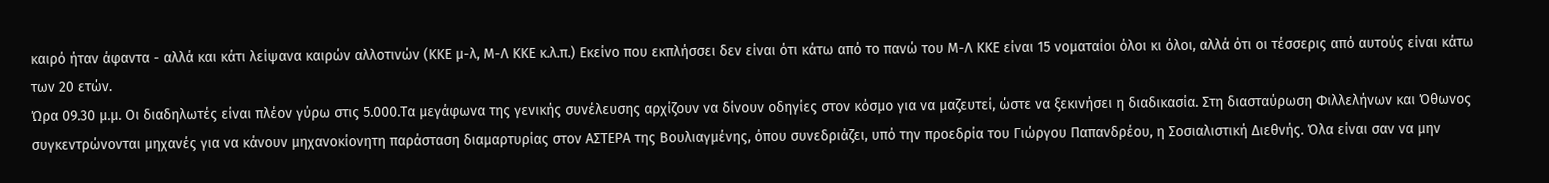καιρό ήταν άφαντα - αλλά και κάτι λείψανα καιρών αλλοτινών (ΚΚΕ μ-λ, Μ-Λ ΚΚΕ κ.λ.π.) Εκείνο που εκπλήσσει δεν είναι ότι κάτω από το πανώ του Μ-Λ ΚΚΕ είναι 15 νοματαίοι όλοι κι όλοι, αλλά ότι οι τέσσερις από αυτούς είναι κάτω των 20 ετών.
Ώρα 09.30 μ.μ. Οι διαδηλωτές είναι πλέον γύρω στις 5.000.Τα μεγάφωνα της γενικής συνέλευσης αρχίζουν να δίνουν οδηγίες στον κόσμο για να μαζευτεί, ώστε να ξεκινήσει η διαδικασία. Στη διασταύρωση Φιλλελήνων και Όθωνος συγκεντρώνονται μηχανές για να κάνουν μηχανοκίονητη παράσταση διαμαρτυρίας στον ΑΣΤΕΡΑ της Βουλιαγμένης, όπου συνεδριάζει, υπό την προεδρία του Γιώργου Παπανδρέου, η Σοσιαλιστική Διεθνής. Όλα είναι σαν να μην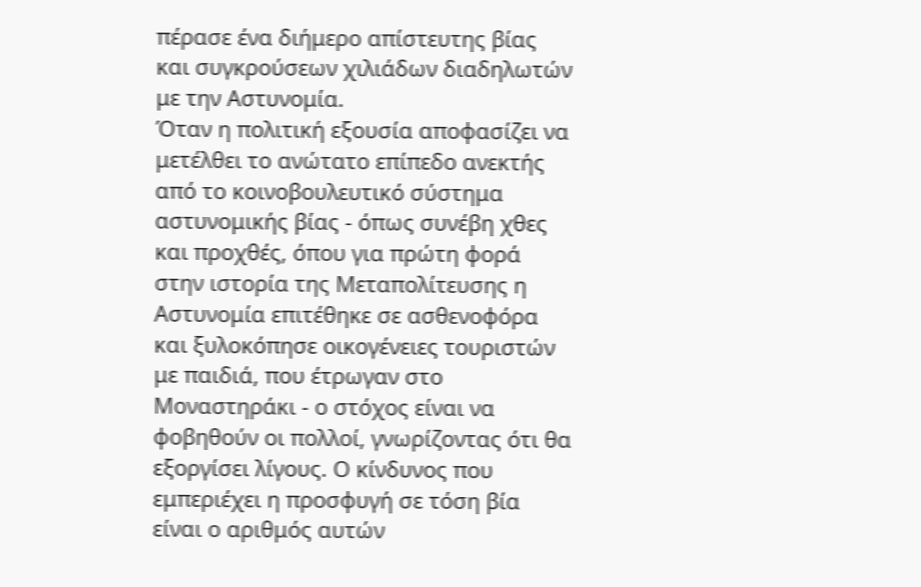πέρασε ένα διήμερο απίστευτης βίας και συγκρούσεων χιλιάδων διαδηλωτών με την Αστυνομία.
Όταν η πολιτική εξουσία αποφασίζει να μετέλθει το ανώτατο επίπεδο ανεκτής από το κοινοβουλευτικό σύστημα αστυνομικής βίας - όπως συνέβη χθες και προχθές, όπου για πρώτη φορά στην ιστορία της Μεταπολίτευσης η Αστυνομία επιτέθηκε σε ασθενοφόρα και ξυλοκόπησε οικογένειες τουριστών με παιδιά, που έτρωγαν στο Μοναστηράκι - ο στόχος είναι να φοβηθούν οι πολλοί, γνωρίζοντας ότι θα εξοργίσει λίγους. Ο κίνδυνος που εμπεριέχει η προσφυγή σε τόση βία είναι ο αριθμός αυτών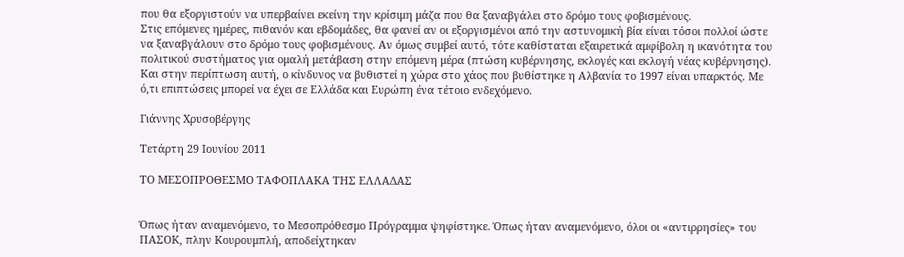που θα εξοργιστούν να υπερβαίνει εκείνη την κρίσιμη μάζα που θα ξαναβγάλει στο δρόμο τους φοβισμένους.
Στις επόμενες ημέρες, πιθανόν και εβδομάδες, θα φανεί αν οι εξοργισμένοι από την αστυνομική βία είναι τόσοι πολλοί ώστε να ξαναβγάλουν στο δρόμο τους φοβισμένους. Αν όμως συμβεί αυτό, τότε καθίσταται εξαιρετικά αμφίβολη η ικανότητα του πολιτικού συστήματος για ομαλή μετάβαση στην επόμενη μέρα (πτώση κυβέρνησης, εκλογές και εκλογή νέας κυβέρνησης). Και στην περίπτωση αυτή, ο κίνδυνος να βυθιστεί η χώρα στο χάος που βυθίστηκε η Αλβανία το 1997 είναι υπαρκτός. Με ό,τι επιπτώσεις μπορεί να έχει σε Ελλάδα και Ευρώπη ένα τέτοιο ενδεχόμενο.

Γιάννης Χρυσοβέργης

Τετάρτη 29 Ιουνίου 2011

ΤΟ ΜΕΣΟΠΡΟΘΕΣΜΟ ΤΑΦΟΠΛΑΚΑ ΤΗΣ ΕΛΛΑΔΑΣ


Όπως ήταν αναμενόμενο, το Μεσοπρόθεσμο Πρόγραμμα ψηφίστηκε. Όπως ήταν αναμενόμενο, όλοι οι «αντιρρησίες» του ΠΑΣΟΚ, πλην Κουρουμπλή, αποδείχτηκαν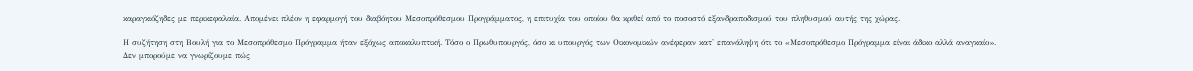καραγκιόζηδες με περικεφαλαία. Απομένει πλέον η εφαρμογή του διαβόητου Μεσοπρόθεσμου Προγράμματος, η επιτυχία του οποίου θα κριθεί από το ποσοστό εξανδραποδισμού του πληθυσμού αυτής της χώρας.

Η συζήτηση στη Βουλή για το Μεσοπρόθεσμο Πρόγραμμα ήταν εξόχως αποκαλυπτική. Τόσο ο Πρωθυπουργός, όσο κι υπουργός των Οικονομικών ανέφεραν κατ' επανάληψη ότι το «Μεσοπρόθεσμο Πρόγραμμα είναι άδικο αλλά αναγκαίο».
Δεν μπορούμε να γνωρίζουμε πώς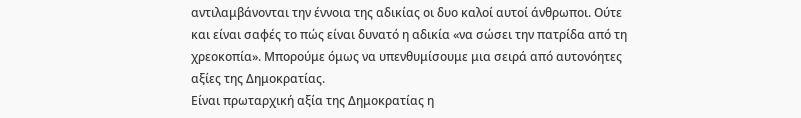αντιλαμβάνονται την έννοια της αδικίας οι δυο καλοί αυτοί άνθρωποι. Ούτε και είναι σαφές το πώς είναι δυνατό η αδικία «να σώσει την πατρίδα από τη χρεοκοπία». Μπορούμε όμως να υπενθυμίσουμε μια σειρά από αυτονόητες αξίες της Δημοκρατίας.
Είναι πρωταρχική αξία της Δημοκρατίας η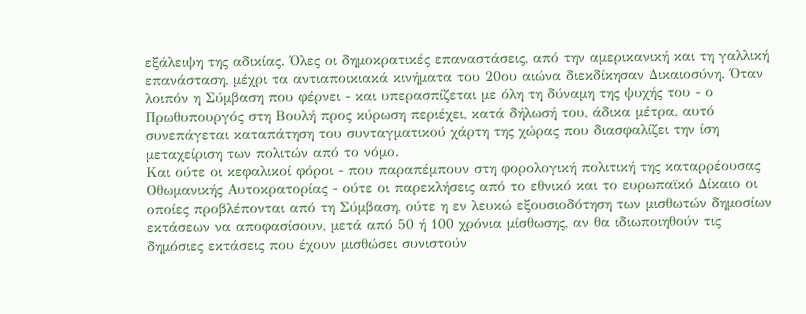εξάλειψη της αδικίας. Όλες οι δημοκρατικές επαναστάσεις, από την αμερικανική και τη γαλλική επανάσταση, μέχρι τα αντιαποικιακά κινήματα του 20ου αιώνα διεκδίκησαν Δικαιοσύνη. Όταν λοιπόν η Σύμβαση που φέρνει - και υπερασπίζεται με όλη τη δύναμη της ψυχής του - ο Πρωθυπουργός στη Βουλή προς κύρωση περιέχει, κατά δήλωσή του, άδικα μέτρα, αυτό συνεπάγεται καταπάτηση του συνταγματικού χάρτη της χώρας που διασφαλίζει την ίση μεταχείριση των πολιτών από το νόμο.
Και ούτε οι κεφαλικοί φόροι - που παραπέμπουν στη φορολογική πολιτική της καταρρέουσας Οθωμανικής Αυτοκρατορίας - ούτε οι παρεκλήσεις από το εθνικό και το ευρωπαϊκό Δίκαιο οι οποίες προβλέπονται από τη Σύμβαση, ούτε η εν λευκώ εξουσιοδότηση των μισθωτών δημοσίων εκτάσεων να αποφασίσουν, μετά από 50 ή 100 χρόνια μίσθωσης, αν θα ιδιωποιηθούν τις δημόσιες εκτάσεις που έχουν μισθώσει συνιστούν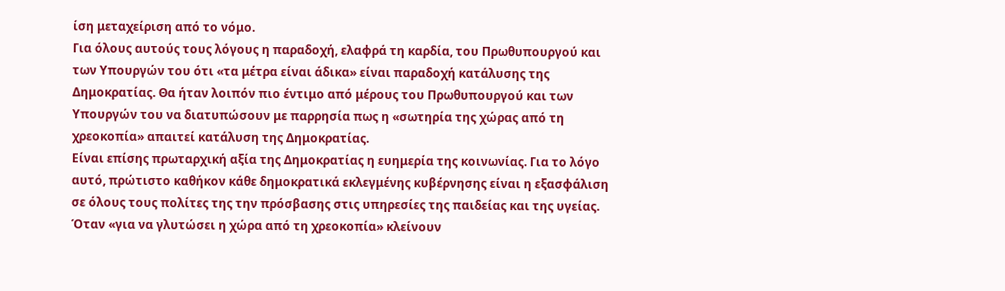ίση μεταχείριση από το νόμο.
Για όλους αυτούς τους λόγους η παραδοχή, ελαφρά τη καρδία, του Πρωθυπουργού και των Υπουργών του ότι «τα μέτρα είναι άδικα» είναι παραδοχή κατάλυσης της Δημοκρατίας. Θα ήταν λοιπόν πιο έντιμο από μέρους του Πρωθυπουργού και των Υπουργών του να διατυπώσουν με παρρησία πως η «σωτηρία της χώρας από τη χρεοκοπία» απαιτεί κατάλυση της Δημοκρατίας.
Είναι επίσης πρωταρχική αξία της Δημοκρατίας η ευημερία της κοινωνίας. Για το λόγο αυτό, πρώτιστο καθήκον κάθε δημοκρατικά εκλεγμένης κυβέρνησης είναι η εξασφάλιση σε όλους τους πολίτες της την πρόσβασης στις υπηρεσίες της παιδείας και της υγείας. Όταν «για να γλυτώσει η χώρα από τη χρεοκοπία» κλείνουν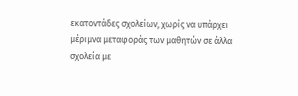εκατοντάδες σχολείων, χωρίς να υπάρχει μέριμνα μεταφοράς των μαθητών σε άλλα σχολεία με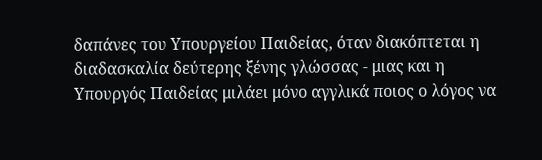δαπάνες του Υπουργείου Παιδείας, όταν διακόπτεται η διαδασκαλία δεύτερης ξένης γλώσσας - μιας και η Υπουργός Παιδείας μιλάει μόνο αγγλικά ποιος ο λόγος να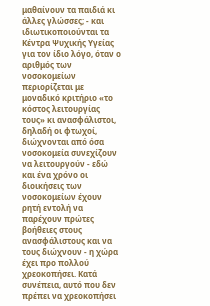μαθαίνουν τα παιδιά κι άλλες γλώσσες; - και ιδιωτικοποιούνται τα Κέντρα Ψυχικής Υγείας για τον ίδιο λόγο, όταν ο αριθμός των νοσοκομείων περιορίζεται με μοναδικό κριτήριο «το κόστος λειτουργίας τους» κι ανασφάλιστοι, δηλαδή οι φτωχοί, διώχνονται από όσα νοσοκομεία συνεχίζουν να λειτουργούν - εδώ και ένα χρόνο οι διοικήσεις των νοσοκομείων έχουν ρητή εντολή να παρέχουν πρώτες βοήθειες στους ανασφάλιστους και να τους διώχνουν - η χώρα έχει προ πολλού χρεοκοπήσει. Κατά συνέπεια, αυτό που δεν πρέπει να χρεοκοπήσει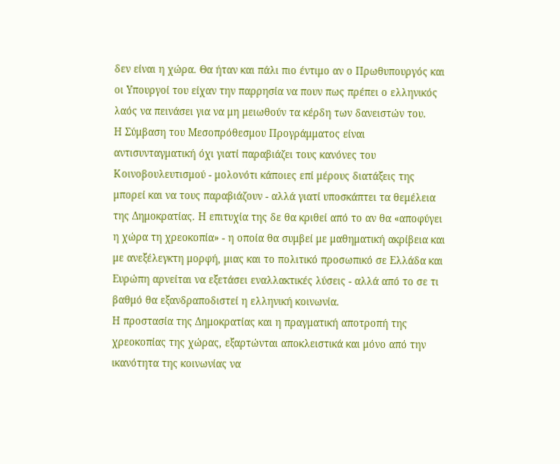δεν είναι η χώρα. Θα ήταν και πάλι πιο έντιμο αν ο Πρωθυπουργός και οι Υπουργοί του είχαν την παρρησία να πουν πως πρέπει ο ελληνικός λαός να πεινάσει για να μη μειωθούν τα κέρδη των δανειστών του.
Η Σύμβαση του Μεσοπρόθεσμου Προγράμματος είναι αντισυνταγματική όχι γιατί παραβιάζει τους κανόνες του Κοινοβουλευτισμού - μολονότι κάποιες επί μέρους διατάξεις της μπορεί και να τους παραβιάζουν - αλλά γιατί υποσκάπτει τα θεμέλεια της Δημοκρατίας. Η επιτυχία της δε θα κριθεί από το αν θα «αποφύγει η χώρα τη χρεοκοπία» - η οποία θα συμβεί με μαθηματική ακρίβεια και με ανεξέλεγκτη μορφή, μιας και το πολιτικό προσωπικό σε Ελλάδα και Ευρώπη αρνείται να εξετάσει εναλλακτικές λύσεις - αλλά από το σε τι βαθμό θα εξανδραποδιστεί η ελληνική κοινωνία.
Η προστασία της Δημοκρατίας και η πραγματική αποτροπή της χρεοκοπίας της χώρας, εξαρτώνται αποκλειστικά και μόνο από την ικανότητα της κοινωνίας να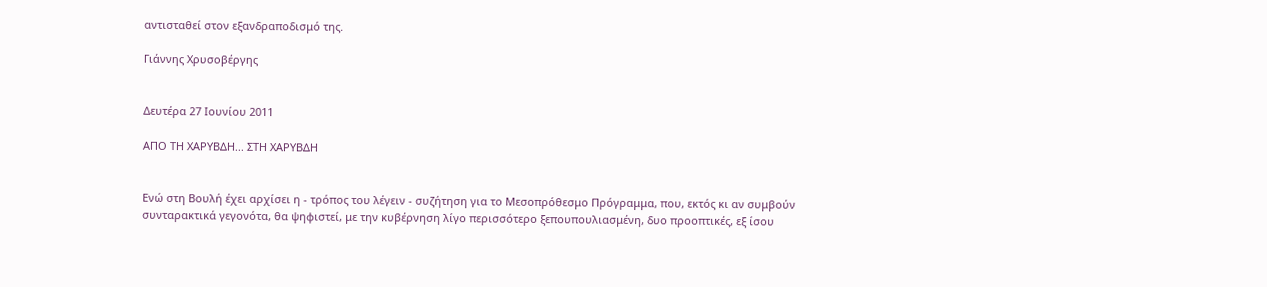αντισταθεί στον εξανδραποδισμό της.

Γιάννης Χρυσοβέργης


Δευτέρα 27 Ιουνίου 2011

ΑΠΟ ΤΗ ΧΑΡΥΒΔΗ... ΣΤΗ ΧΑΡΥΒΔΗ


Ενώ στη Βουλή έχει αρχίσει η - τρόπος του λέγειν - συζήτηση για το Μεσοπρόθεσμο Πρόγραμμα, που, εκτός κι αν συμβούν συνταρακτικά γεγονότα, θα ψηφιστεί, με την κυβέρνηση λίγο περισσότερο ξεπουπουλιασμένη, δυο προοπτικές, εξ ίσου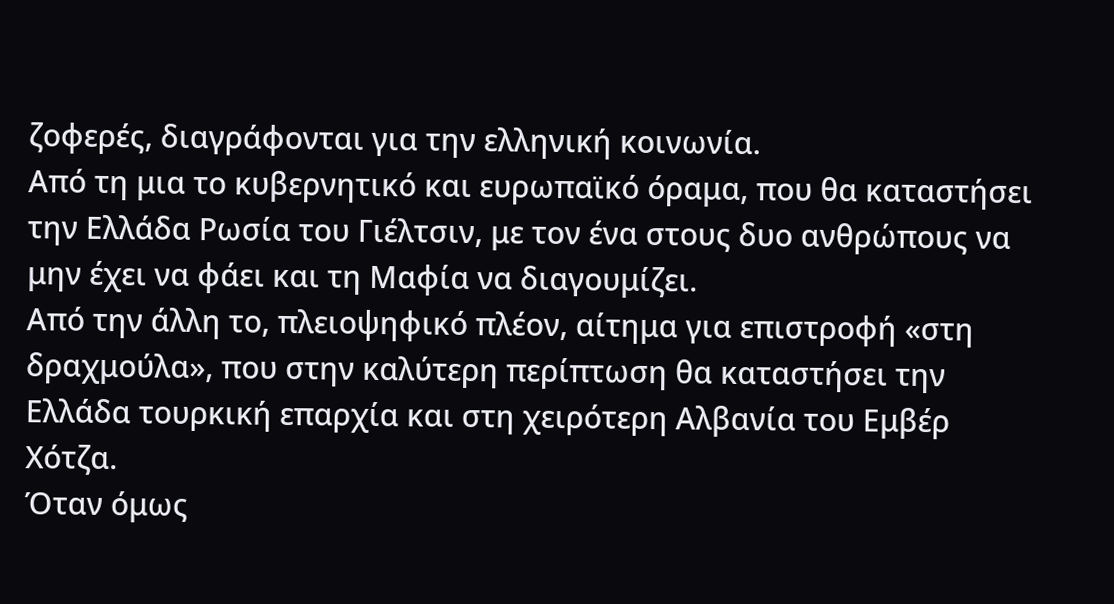ζοφερές, διαγράφονται για την ελληνική κοινωνία.
Από τη μια το κυβερνητικό και ευρωπαϊκό όραμα, που θα καταστήσει την Ελλάδα Ρωσία του Γιέλτσιν, με τον ένα στους δυο ανθρώπους να μην έχει να φάει και τη Μαφία να διαγουμίζει.
Από την άλλη το, πλειοψηφικό πλέον, αίτημα για επιστροφή «στη δραχμούλα», που στην καλύτερη περίπτωση θα καταστήσει την Ελλάδα τουρκική επαρχία και στη χειρότερη Αλβανία του Εμβέρ Χότζα.
Όταν όμως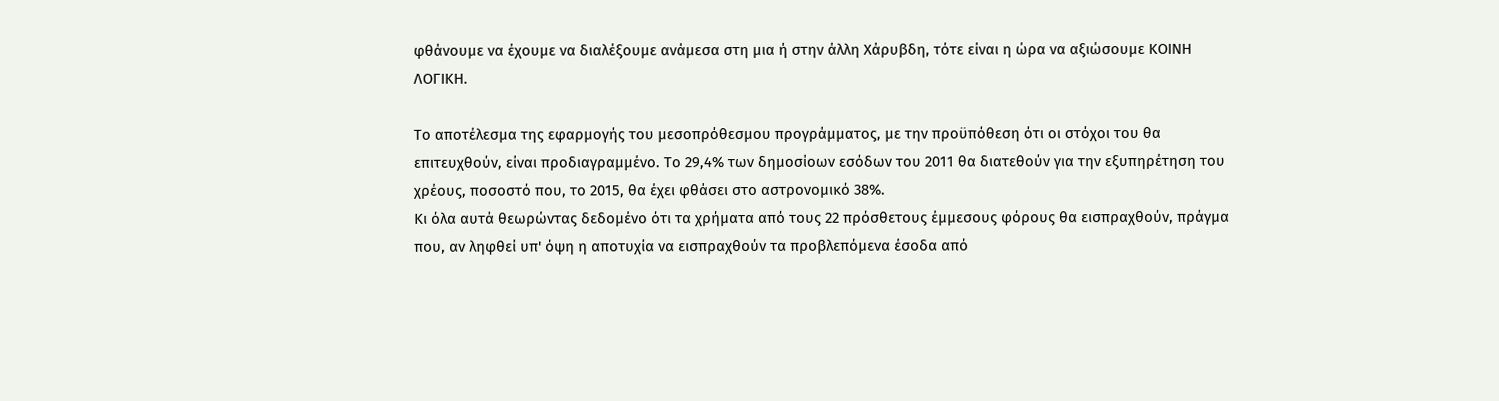φθάνουμε να έχουμε να διαλέξουμε ανάμεσα στη μια ή στην άλλη Χάρυβδη, τότε είναι η ώρα να αξιώσουμε ΚΟΙΝΗ ΛΟΓΙΚΗ.

Το αποτέλεσμα της εφαρμογής του μεσοπρόθεσμου προγράμματος, με την προϋπόθεση ότι οι στόχοι του θα επιτευχθούν, είναι προδιαγραμμένο. Το 29,4% των δημοσίοων εσόδων του 2011 θα διατεθούν για την εξυπηρέτηση του χρέους, ποσοστό που, το 2015, θα έχει φθάσει στο αστρονομικό 38%.
Κι όλα αυτά θεωρώντας δεδομένο ότι τα χρήματα από τους 22 πρόσθετους έμμεσους φόρους θα εισπραχθούν, πράγμα που, αν ληφθεί υπ' όψη η αποτυχία να εισπραχθούν τα προβλεπόμενα έσοδα από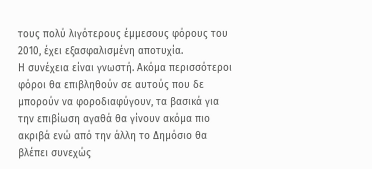τους πολύ λιγότερους έμμεσους φόρους του 2010, έχει εξασφαλισμένη αποτυχία.
Η συνέχεια είναι γνωστή. Ακόμα περισσότεροι φόροι θα επιβληθούν σε αυτούς που δε μπορούν να φοροδιαφύγουν, τα βασικά για την επιβίωση αγαθά θα γίνουν ακόμα πιο ακριβά ενώ από την άλλη το Δημόσιο θα βλέπει συνεχώς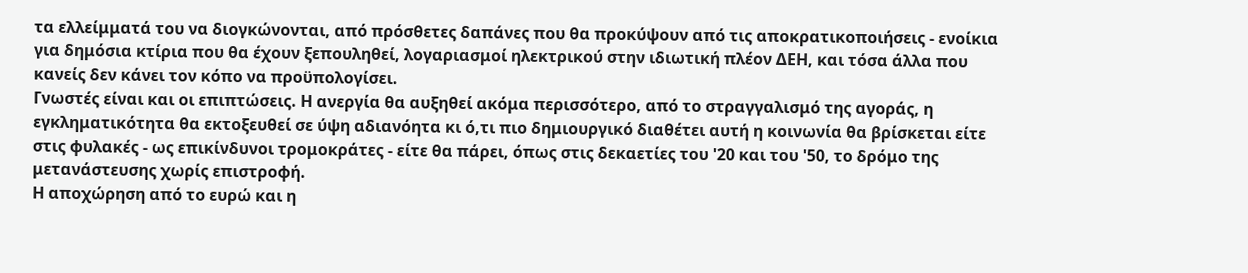τα ελλείμματά του να διογκώνονται, από πρόσθετες δαπάνες που θα προκύψουν από τις αποκρατικοποιήσεις - ενοίκια για δημόσια κτίρια που θα έχουν ξεπουληθεί, λογαριασμοί ηλεκτρικού στην ιδιωτική πλέον ΔΕΗ, και τόσα άλλα που κανείς δεν κάνει τον κόπο να προϋπολογίσει.
Γνωστές είναι και οι επιπτώσεις. Η ανεργία θα αυξηθεί ακόμα περισσότερο, από το στραγγαλισμό της αγοράς, η εγκληματικότητα θα εκτοξευθεί σε ύψη αδιανόητα κι ό,τι πιο δημιουργικό διαθέτει αυτή η κοινωνία θα βρίσκεται είτε στις φυλακές - ως επικίνδυνοι τρομοκράτες - είτε θα πάρει, όπως στις δεκαετίες του '20 και του '50, το δρόμο της μετανάστευσης χωρίς επιστροφή.
Η αποχώρηση από το ευρώ και η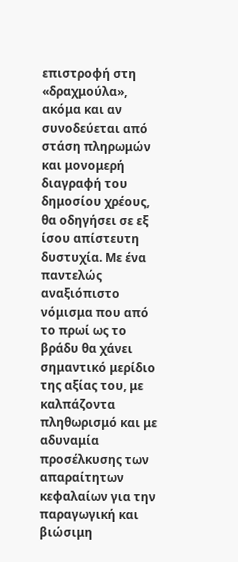επιστροφή στη «δραχμούλα», ακόμα και αν συνοδεύεται από στάση πληρωμών και μονομερή διαγραφή του δημοσίου χρέους, θα οδηγήσει σε εξ ίσου απίστευτη δυστυχία. Με ένα παντελώς αναξιόπιστο νόμισμα που από το πρωί ως το βράδυ θα χάνει σημαντικό μερίδιο της αξίας του, με καλπάζοντα πληθωρισμό και με αδυναμία προσέλκυσης των απαραίτητων κεφαλαίων για την παραγωγική και βιώσιμη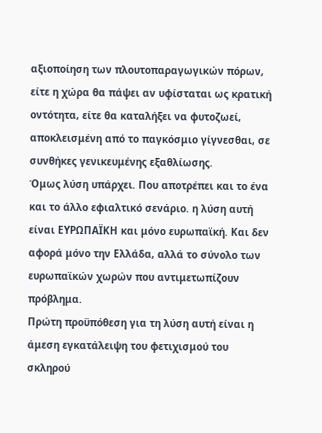αξιοποίηση των πλουτοπαραγωγικών πόρων, είτε η χώρα θα πάψει αν υφίσταται ως κρατική οντότητα, είτε θα καταλήξει να φυτοζωεί, αποκλεισμένη από το παγκόσμιο γίγνεσθαι, σε συνθήκες γενικευμένης εξαθλίωσης.
Όμως λύση υπάρχει. Που αποτρέπει και το ένα και το άλλο εφιαλτικό σενάριο. η λύση αυτή είναι ΕΥΡΩΠΑΪΚΗ και μόνο ευρωπαϊκή. Και δεν αφορά μόνο την Ελλάδα, αλλά το σύνολο των ευρωπαϊκών χωρών που αντιμετωπίζουν πρόβλημα.
Πρώτη προϋπόθεση για τη λύση αυτή είναι η άμεση εγκατάλειψη του φετιχισμού του σκληρού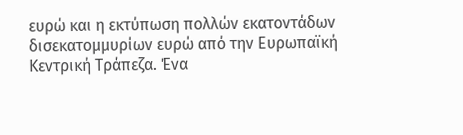ευρώ και η εκτύπωση πολλών εκατοντάδων δισεκατομμυρίων ευρώ από την Ευρωπαϊκή Κεντρική Τράπεζα. Ένα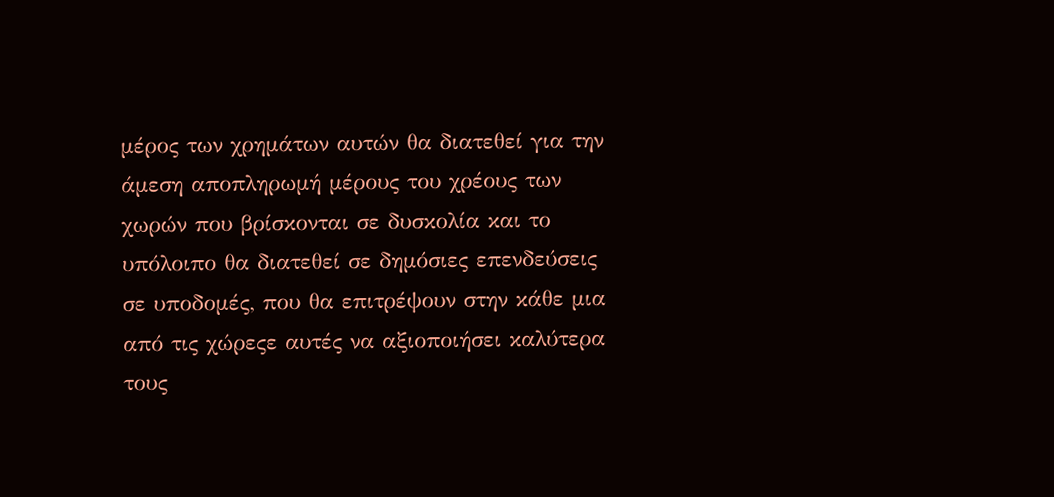μέρος των χρημάτων αυτών θα διατεθεί για την άμεση αποπληρωμή μέρους του χρέους των χωρών που βρίσκονται σε δυσκολία και το υπόλοιπο θα διατεθεί σε δημόσιες επενδεύσεις σε υποδομές, που θα επιτρέψουν στην κάθε μια από τις χώρεςε αυτές να αξιοποιήσει καλύτερα τους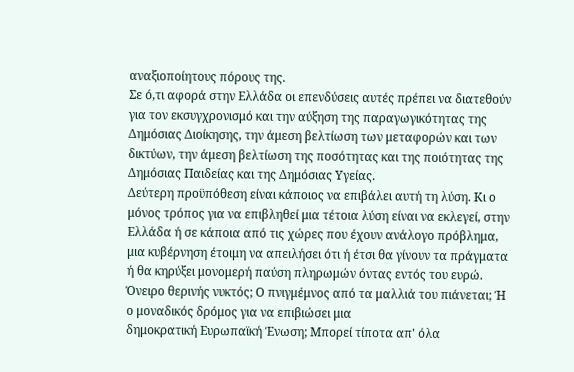αναξιοποίητους πόρους της.
Σε ό,τι αφορά στην Ελλάδα οι επενδύσεις αυτές πρέπει να διατεθούν για τον εκσυγχρονισμό και την αύξηση της παραγωγικότητας της Δημόσιας Διοίκησης, την άμεση βελτίωση των μεταφορών και των δικτύων, την άμεση βελτίωση της ποσότητας και της ποιότητας της Δημόσιας Παιδείας και της Δημόσιας Υγείας.
Δεύτερη προϋπόθεση είναι κάποιος να επιβάλει αυτή τη λύση. Κι ο μόνος τρόπος για να επιβληθεί μια τέτοια λύση είναι να εκλεγεί, στην Ελλάδα ή σε κάποια από τις χώρες που έχουν ανάλογο πρόβλημα, μια κυβέρνηση έτοιμη να απειλήσει ότι ή έτσι θα γίνουν τα πράγματα ή θα κηρύξει μονομερή παύση πληρωμών όντας εντός του ευρώ.
Όνειρο θερινής νυκτός; Ο πνιγμέμνος από τα μαλλιά του πιάνεται; Ή ο μοναδικός δρόμος για να επιβιώσει μια
δημοκρατική Ευρωπαϊκή Ένωση; Μπορεί τίποτα απ' όλα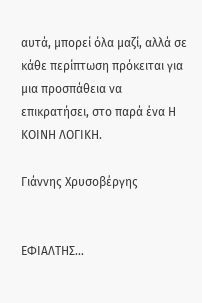αυτά, μπορεί όλα μαζί, αλλά σε κάθε περίπτωση πρόκειται για μια προσπάθεια να επικρατήσει, στο παρά ένα Η ΚΟΙΝΗ ΛΟΓΙΚΗ.

Γιάννης Χρυσοβέργης


ΕΦΙΑΛΤΗΣ...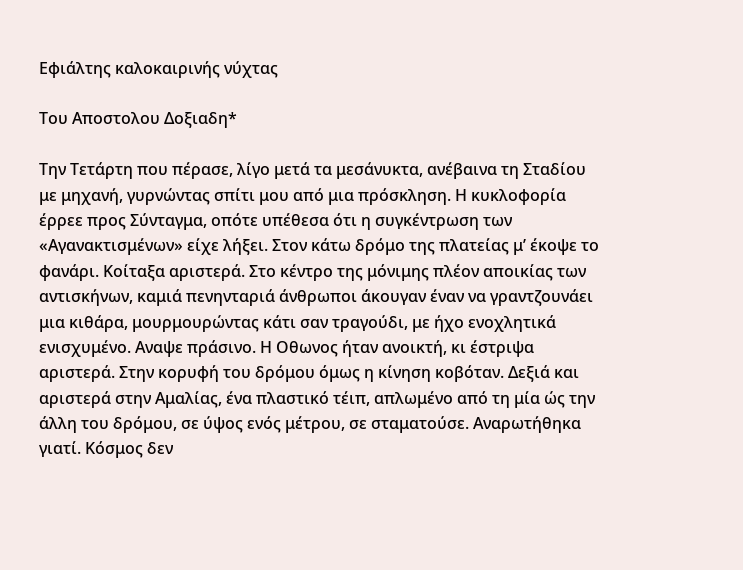Eφιάλτης καλοκαιρινής νύχτας

Tου Αποστολου Δοξιαδη*

Την Τετάρτη που πέρασε, λίγο μετά τα μεσάνυκτα, ανέβαινα τη Σταδίου με μηχανή, γυρνώντας σπίτι μου από μια πρόσκληση. Η κυκλοφορία έρρεε προς Σύνταγμα, οπότε υπέθεσα ότι η συγκέντρωση των «Αγανακτισμένων» είχε λήξει. Στον κάτω δρόμο της πλατείας μ’ έκοψε το φανάρι. Κοίταξα αριστερά. Στο κέντρο της μόνιμης πλέον αποικίας των αντισκήνων, καμιά πενηνταριά άνθρωποι άκουγαν έναν να γραντζουνάει μια κιθάρα, μουρμουρώντας κάτι σαν τραγούδι, με ήχο ενοχλητικά ενισχυμένο. Αναψε πράσινο. Η Οθωνος ήταν ανοικτή, κι έστριψα αριστερά. Στην κορυφή του δρόμου όμως η κίνηση κοβόταν. Δεξιά και αριστερά στην Αμαλίας, ένα πλαστικό τέιπ, απλωμένο από τη μία ώς την άλλη του δρόμου, σε ύψος ενός μέτρου, σε σταματούσε. Αναρωτήθηκα γιατί. Κόσμος δεν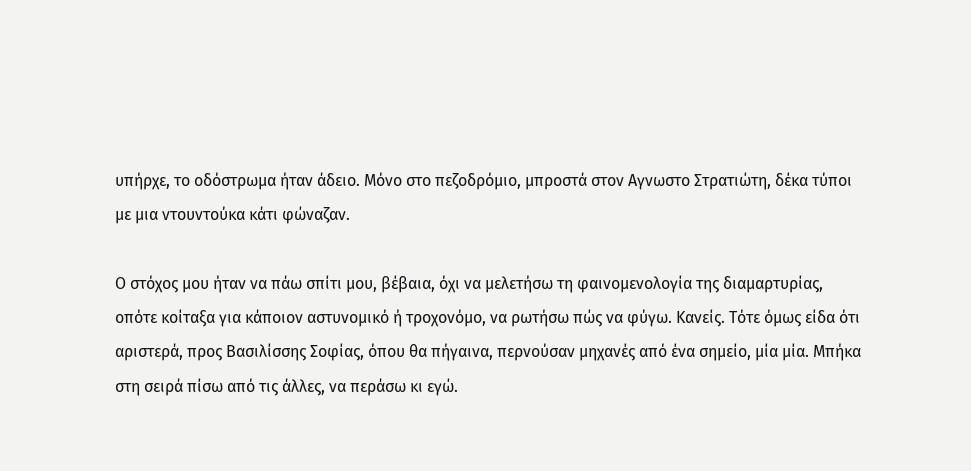υπήρχε, το οδόστρωμα ήταν άδειο. Μόνο στο πεζοδρόμιο, μπροστά στον Αγνωστο Στρατιώτη, δέκα τύποι με μια ντουντούκα κάτι φώναζαν.

Ο στόχος μου ήταν να πάω σπίτι μου, βέβαια, όχι να μελετήσω τη φαινομενολογία της διαμαρτυρίας, οπότε κοίταξα για κάποιον αστυνομικό ή τροχονόμο, να ρωτήσω πώς να φύγω. Κανείς. Τότε όμως είδα ότι αριστερά, προς Βασιλίσσης Σοφίας, όπου θα πήγαινα, περνούσαν μηχανές από ένα σημείο, μία μία. Μπήκα στη σειρά πίσω από τις άλλες, να περάσω κι εγώ.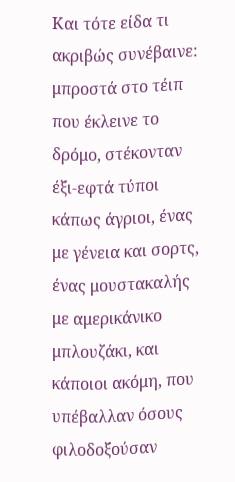Και τότε είδα τι ακριβώς συνέβαινε: μπροστά στο τέιπ που έκλεινε το δρόμο, στέκονταν έξι-εφτά τύποι κάπως άγριοι, ένας με γένεια και σορτς, ένας μουστακαλής με αμερικάνικο μπλουζάκι, και κάποιοι ακόμη, που υπέβαλλαν όσους φιλοδοξούσαν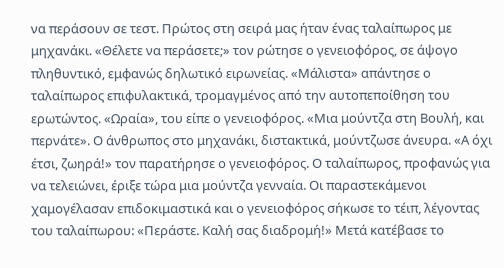να περάσουν σε τεστ. Πρώτος στη σειρά μας ήταν ένας ταλαίπωρος με μηχανάκι. «Θέλετε να περάσετε;» τον ρώτησε ο γενειοφόρος, σε άψογο πληθυντικό, εμφανώς δηλωτικό ειρωνείας. «Μάλιστα» απάντησε ο ταλαίπωρος επιφυλακτικά, τρομαγμένος από την αυτοπεποίθηση του ερωτώντος. «Ωραία», του είπε ο γενειοφόρος. «Μια μούντζα στη Βουλή, και περνάτε». Ο άνθρωπος στο μηχανάκι, διστακτικά, μούντζωσε άνευρα. «Α όχι έτσι, ζωηρά!» τον παρατήρησε ο γενειοφόρος. Ο ταλαίπωρος, προφανώς για να τελειώνει, έριξε τώρα μια μούντζα γενναία. Οι παραστεκάμενοι χαμογέλασαν επιδοκιμαστικά και ο γενειοφόρος σήκωσε το τέιπ, λέγοντας του ταλαίπωρου: «Περάστε. Καλή σας διαδρομή!» Μετά κατέβασε το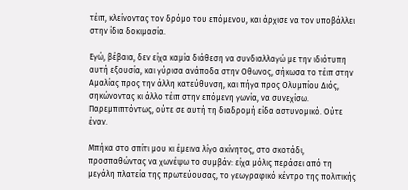τέιπ, κλείνοντας τον δρόμο του επόμενου, και άρχισε να τον υποβάλλει στην ίδια δοκιμασία.

Εγώ, βέβαια, δεν είχα καμία διάθεση να συνδιαλλαγώ με την ιδιότυπη αυτή εξουσία, και γύρισα ανάποδα στην Οθωνος, σήκωσα το τέιπ στην Αμαλίας προς την άλλη κατεύθυνση, και πήγα προς Ολυμπίου Διός, σηκώνοντας κι άλλο τέιπ στην επόμενη γωνία, να συνεχίσω. Παρεμπιπτόντως, ούτε σε αυτή τη διαδρομή είδα αστυνομικό. Ούτε έναν.

Μπήκα στο σπίτι μου κι έμεινα λίγο ακίνητος, στο σκοτάδι, προσπαθώντας να χωνέψω το συμβάν: είχα μόλις περάσει από τη μεγάλη πλατεία της πρωτεύουσας, το γεωγραφικό κέντρο της πολιτικής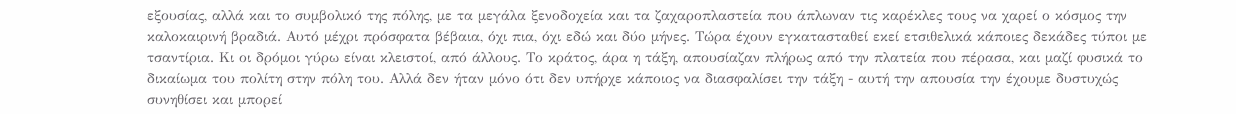εξουσίας, αλλά και το συμβολικό της πόλης, με τα μεγάλα ξενοδοχεία και τα ζαχαροπλαστεία που άπλωναν τις καρέκλες τους να χαρεί ο κόσμος την καλοκαιρινή βραδιά. Αυτό μέχρι πρόσφατα βέβαια, όχι πια, όχι εδώ και δύο μήνες. Τώρα έχουν εγκατασταθεί εκεί ετσιθελικά κάποιες δεκάδες τύποι με τσαντίρια. Κι οι δρόμοι γύρω είναι κλειστοί, από άλλους. Το κράτος, άρα η τάξη, απουσίαζαν πλήρως από την πλατεία που πέρασα, και μαζί φυσικά το δικαίωμα του πολίτη στην πόλη του. Αλλά δεν ήταν μόνο ότι δεν υπήρχε κάποιος να διασφαλίσει την τάξη - αυτή την απουσία την έχουμε δυστυχώς συνηθίσει και μπορεί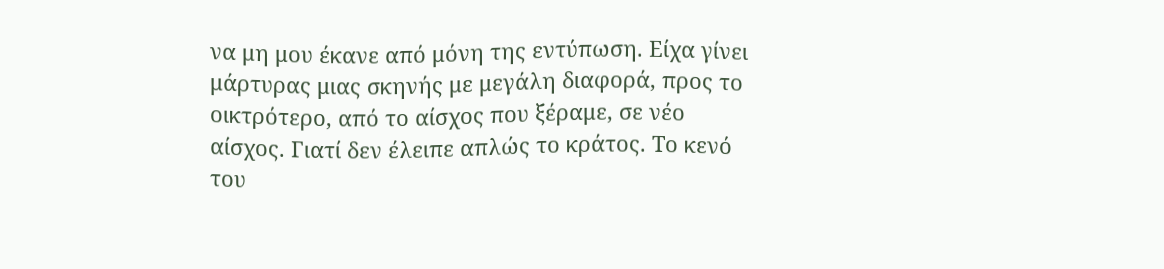να μη μου έκανε από μόνη της εντύπωση. Είχα γίνει μάρτυρας μιας σκηνής με μεγάλη διαφορά, προς το οικτρότερο, από το αίσχος που ξέραμε, σε νέο αίσχος. Γιατί δεν έλειπε απλώς το κράτος. Το κενό του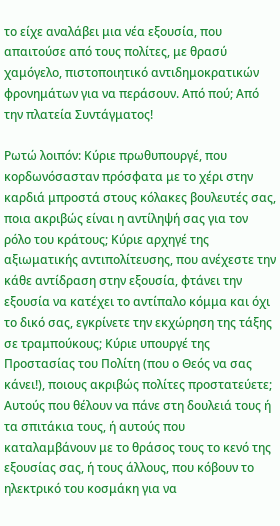το είχε αναλάβει μια νέα εξουσία, που απαιτούσε από τους πολίτες, με θρασύ χαμόγελο, πιστοποιητικό αντιδημοκρατικών φρονημάτων για να περάσουν. Από πού; Από την πλατεία Συντάγματος!

Ρωτώ λοιπόν: Κύριε πρωθυπουργέ, που κορδωνόσασταν πρόσφατα με το χέρι στην καρδιά μπροστά στους κόλακες βουλευτές σας, ποια ακριβώς είναι η αντίληψή σας για τον ρόλο του κράτους; Κύριε αρχηγέ της αξιωματικής αντιπολίτευσης, που ανέχεστε την κάθε αντίδραση στην εξουσία, φτάνει την εξουσία να κατέχει το αντίπαλο κόμμα και όχι το δικό σας, εγκρίνετε την εκχώρηση της τάξης σε τραμπούκους; Κύριε υπουργέ της Προστασίας του Πολίτη (που ο Θεός να σας κάνει!), ποιους ακριβώς πολίτες προστατεύετε; Αυτούς που θέλουν να πάνε στη δουλειά τους ή τα σπιτάκια τους, ή αυτούς που καταλαμβάνουν με το θράσος τους το κενό της εξουσίας σας, ή τους άλλους, που κόβουν το ηλεκτρικό του κοσμάκη για να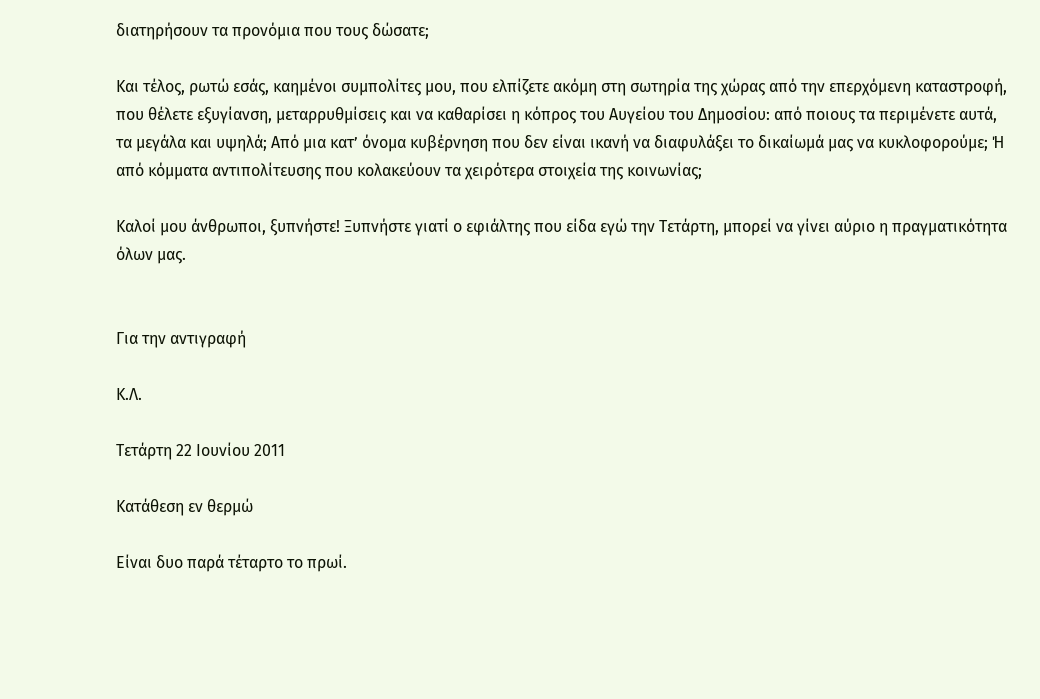διατηρήσουν τα προνόμια που τους δώσατε;

Και τέλος, ρωτώ εσάς, καημένοι συμπολίτες μου, που ελπίζετε ακόμη στη σωτηρία της χώρας από την επερχόμενη καταστροφή, που θέλετε εξυγίανση, μεταρρυθμίσεις και να καθαρίσει η κόπρος του Αυγείου του Δημοσίου: από ποιους τα περιμένετε αυτά, τα μεγάλα και υψηλά; Από μια κατ’ όνομα κυβέρνηση που δεν είναι ικανή να διαφυλάξει το δικαίωμά μας να κυκλοφορούμε; Ή από κόμματα αντιπολίτευσης που κολακεύουν τα χειρότερα στοιχεία της κοινωνίας;

Καλοί μου άνθρωποι, ξυπνήστε! Ξυπνήστε γιατί ο εφιάλτης που είδα εγώ την Τετάρτη, μπορεί να γίνει αύριο η πραγματικότητα όλων μας.


Για την αντιγραφή

Κ.Λ.

Τετάρτη 22 Ιουνίου 2011

Κατάθεση εν θερμώ

Είναι δυο παρά τέταρτο το πρωί.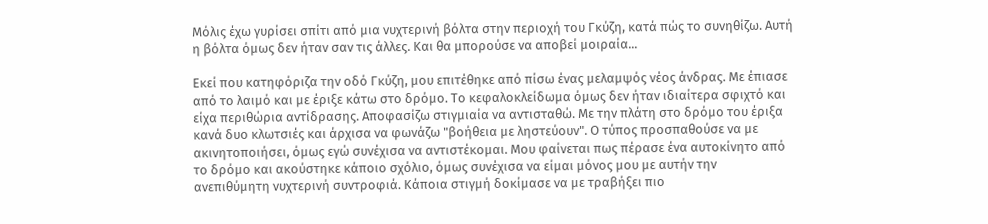Μόλις έχω γυρίσει σπίτι από μια νυχτερινή βόλτα στην περιοχή του Γκύζη, κατά πώς το συνηθίζω. Αυτή η βόλτα όμως δεν ήταν σαν τις άλλες. Και θα μπορούσε να αποβεί μοιραία...

Εκεί που κατηφόριζα την οδό Γκύζη, μου επιτέθηκε από πίσω ένας μελαμψός νέος άνδρας. Με έπιασε από το λαιμό και με έριξε κάτω στο δρόμο. Το κεφαλοκλείδωμα όμως δεν ήταν ιδιαίτερα σφιχτό και είχα περιθώρια αντίδρασης. Αποφασίζω στιγμιαία να αντισταθώ. Με την πλάτη στο δρόμο του έριξα κανά δυο κλωτσιές και άρχισα να φωνάζω "βοήθεια με ληστεύουν". Ο τύπος προσπαθούσε να με ακινητοποιήσει, όμως εγώ συνέχισα να αντιστέκομαι. Μου φαίνεται πως πέρασε ένα αυτοκίνητο από το δρόμο και ακούστηκε κάποιο σχόλιο, όμως συνέχισα να είμαι μόνος μου με αυτήν την ανεπιθύμητη νυχτερινή συντροφιά. Κάποια στιγμή δοκίμασε να με τραβήξει πιο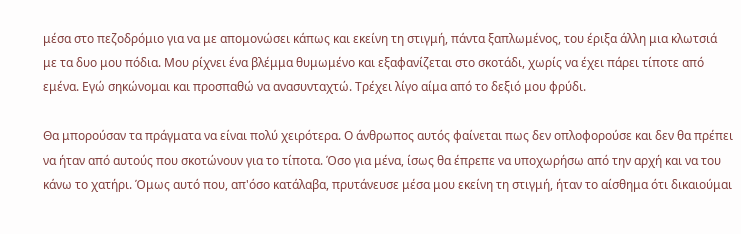μέσα στο πεζοδρόμιο για να με απομονώσει κάπως και εκείνη τη στιγμή, πάντα ξαπλωμένος, του έριξα άλλη μια κλωτσιά με τα δυο μου πόδια. Μου ρίχνει ένα βλέμμα θυμωμένο και εξαφανίζεται στο σκοτάδι, χωρίς να έχει πάρει τίποτε από εμένα. Εγώ σηκώνομαι και προσπαθώ να ανασυνταχτώ. Τρέχει λίγο αίμα από το δεξιό μου φρύδι.

Θα μπορούσαν τα πράγματα να είναι πολύ χειρότερα. Ο άνθρωπος αυτός φαίνεται πως δεν οπλοφορούσε και δεν θα πρέπει να ήταν από αυτούς που σκοτώνουν για το τίποτα. Όσο για μένα, ίσως θα έπρεπε να υποχωρήσω από την αρχή και να του κάνω το χατήρι. Όμως αυτό που, απ'όσο κατάλαβα, πρυτάνευσε μέσα μου εκείνη τη στιγμή, ήταν το αίσθημα ότι δικαιούμαι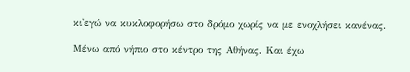κι'εγώ να κυκλοφορήσω στο δρόμο χωρίς να με ενοχλήσει κανένας.

Μένω από νήπιο στο κέντρο της Αθήνας. Και έχω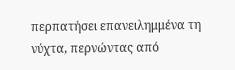περπατήσει επανειλημμένα τη νύχτα, περνώντας από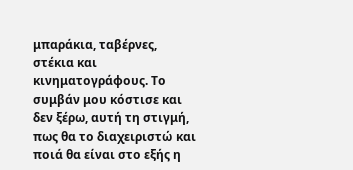μπαράκια, ταβέρνες, στέκια και κινηματογράφους. Το συμβάν μου κόστισε και δεν ξέρω, αυτή τη στιγμή, πως θα το διαχειριστώ και ποιά θα είναι στο εξής η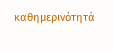καθημερινότητά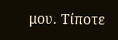μου. Τίποτε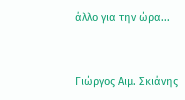άλλο για την ώρα...


Γιώργος Αιμ. Σκιάνης